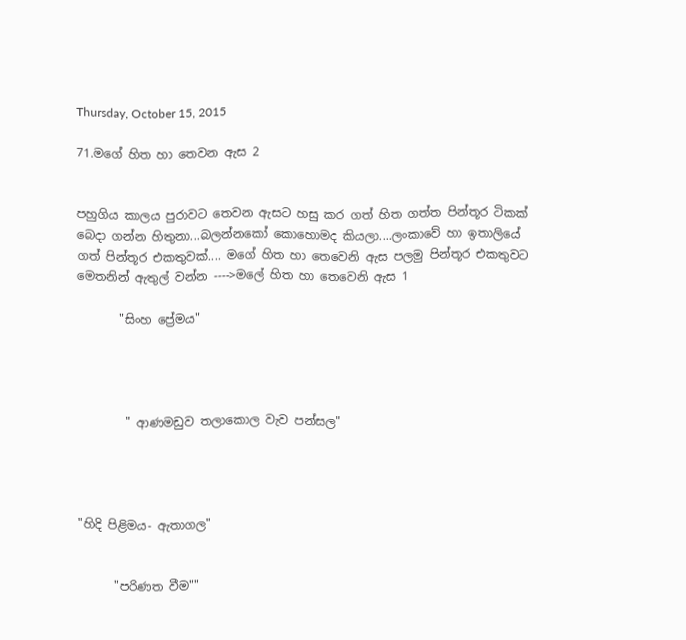Thursday, October 15, 2015

71.මගේ හිත හා තෙවන ඇස 2


පහුගිය කාලය පුරාවට තෙවන ඇසට හසු කර ගත් හිත ගත්ත පින්තූර ටිකක් බෙදා ගන්න හිතුනා...බලන්නකෝ කොහොමද කියලා....ලංකාවේ හා ඉතාලියේ ගත් පින්තූර එකතුවක්.... මගේ හිත හා තෙවෙනි ඇස පලමු පින්තූර එකතුවට මෙතනින් ඇතුල් වන්න ---->මලේ හිත හා තෙවෙනි ඇස 1

       "සිංහ ප්‍රේමය"




        " ආණමඩුව තලාකොල වැව පන්සල"




"හිදි පිළිමය- ඇතාගල"


      "පරිණත වීම""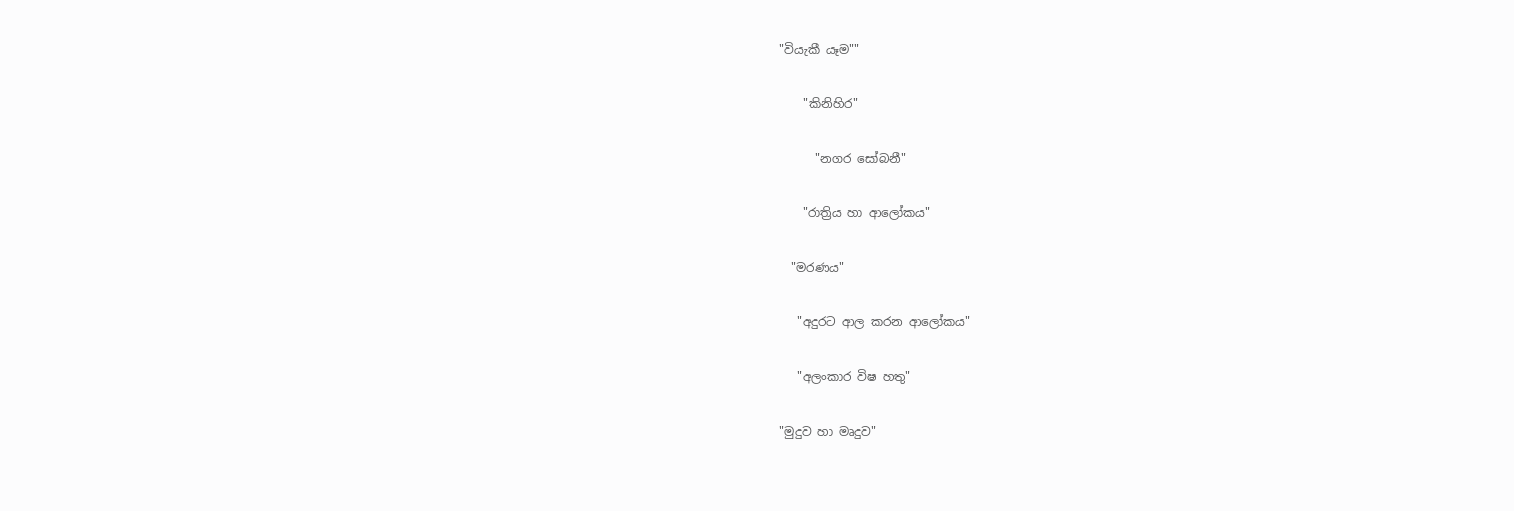"වියැකී යෑම""


    "කිනිහිර"


      "නගර සෝබනී"


    "රාත්‍රිය හා ආලෝකය"


  "මරණය"


   "අදුරට ආල කරන ආලෝකය"


   "අලංකාර විෂ හතු"


"මුදුව හා මෘදුව"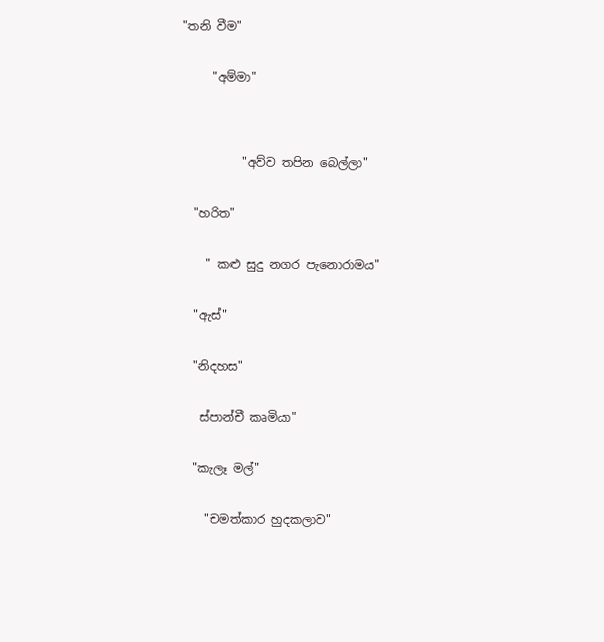"තනි වීම"


     "අම්මා"




          "අව්ව තපින බෙල්ලා"


  "හරිත"


    " කළු සුදු නගර පැනොරාමය"


  "ඇස්"


  "නිදහස"


   ස්පාන්චී කෘමියා"


  "කැලෑ මල්"


    "චමත්කාර හුදකලාව"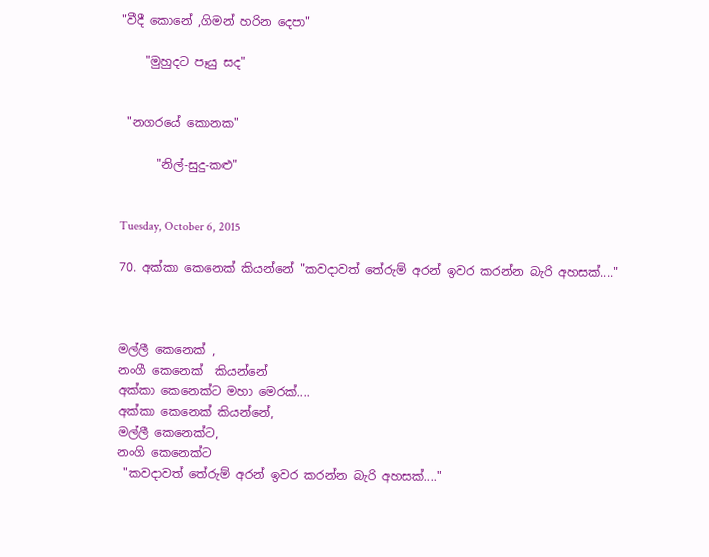"වීදී කොනේ ,ගිමන් හරින දෙපා"

    "මුහුදට පෑයු සද"


 "නගරයේ කොනක"

      "නිල්-සුදු-කළු"


Tuesday, October 6, 2015

70. අක්කා කෙනෙක් කියන්නේ "කවදාවත් තේරුම් අරන් ඉවර කරන්න බැරි අහසක්...."



මල්ලී කෙනෙක් ,
නංගී කෙනෙක්  කියන්නේ
අක්කා කෙනෙක්ට මහා මෙරක්....
අක්කා කෙනෙක් කියන්නේ,
මල්ලී කෙනෙක්ට,
නංගි කෙනෙක්ට
 "කවදාවත් තේරුම් අරන් ඉවර කරන්න බැරි අහසක්...."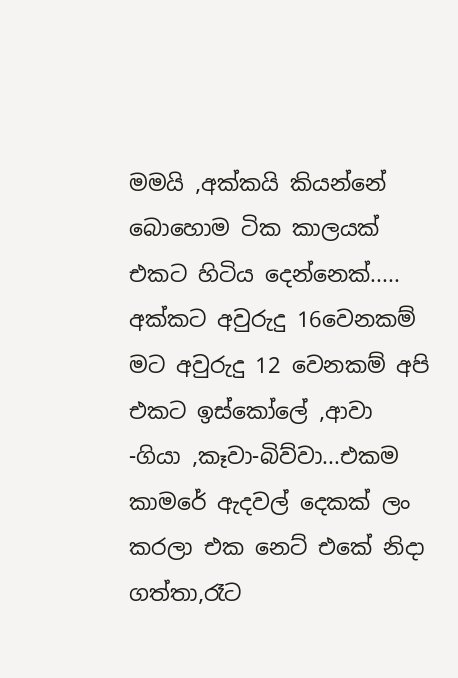මමයි ,අක්කයි කියන්නේ බොහොම ටික කාලයක් එකට හිටිය දෙන්නෙක්..... අක්කට අවුරුදු 16වෙනකම් මට අවුරුදු 12 වෙනකම් අපි එකට ඉස්කෝලේ ,ආවා -ගියා ,කෑවා-බිව්වා...එකම කාමරේ ඇදවල් දෙකක් ලං කරලා එක නෙට් එකේ නිදා ගත්තා,රෑට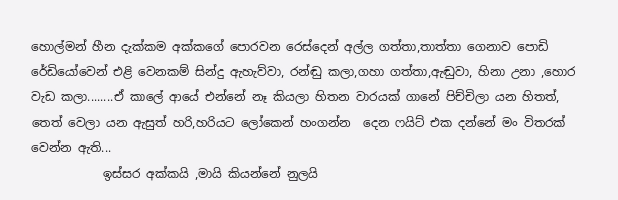හොල්මන් හීන දැක්කම අක්කගේ පොරවන රෙස්දෙන් අල්ල ගත්තා,තාත්තා ගෙනාව පොඩි රේඩියෝවෙන් එළි වෙනකම් සින්දු ඇහැව්වා, රන්ඬු කලා,ගහා ගත්තා,ඇඬුවා, හිනා උනා ,හොර වැඩ කලා........ඒ කාලේ ආයේ එන්නේ නෑ කියලා හිතන වාරයක් ගානේ පිච්චිලා යන හිතත්, තෙත් වෙලා යන ඇසුත් හරි,හරියට ලෝකෙන් හංගන්න  දෙන ෆයිට් එක දන්නේ මං විතරක් වෙන්න ඇති...
            ඉස්සර අක්කයි ,මායි කියන්නේ නුලයි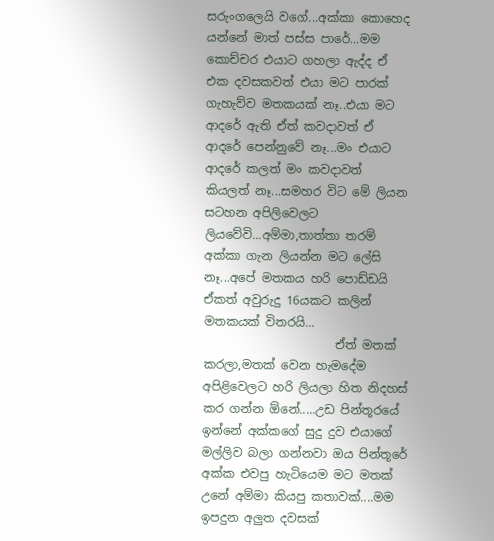සරුංගලෙයි වගේ...අක්කා කොහෙද යන්නේ මාත් පස්ස පාරේ...මම කොච්චර එයාට ගහලා ඇද්ද ඒ එක දවසකවත් එයා මට පාරක් ගැහැව්ව මතකයක් නෑ..එයා මට ආදරේ ඇති ඒත් කවදාවත් ඒ ආදරේ පෙන්නුවේ නෑ...මං එයාට ආදරේ කලත් මං කවදාවත් කියලත් නෑ...සමහර විට මේ ලියන සටහන අපිලිවෙලට ලියවේවි...අම්මා,තාත්තා තරම් අක්කා ගැන ලියන්න මට ලේසි නෑ...අපේ මතකය හරි පොඩ්ඩයි ඒකත් අවුරුදු 16යකට කලින් මතකයක් විතරයි...
                      ඒත් මතක් කරලා,මතක් වෙන හැමදේම අපිළිවෙලට හරි ලියලා හිත නිදහස් කර ගන්න ඕනේ.....උඩ පින්තූරයේ ඉන්නේ අක්කගේ සුදු දුව එයාගේ මල්ලිව බලා ගන්නවා ඔය පින්තූරේ අක්ක එවපු හැටියෙම මට මතක් උනේ අම්මා කියපු කතාවක්....මම ඉපදුන අලුත දවසක්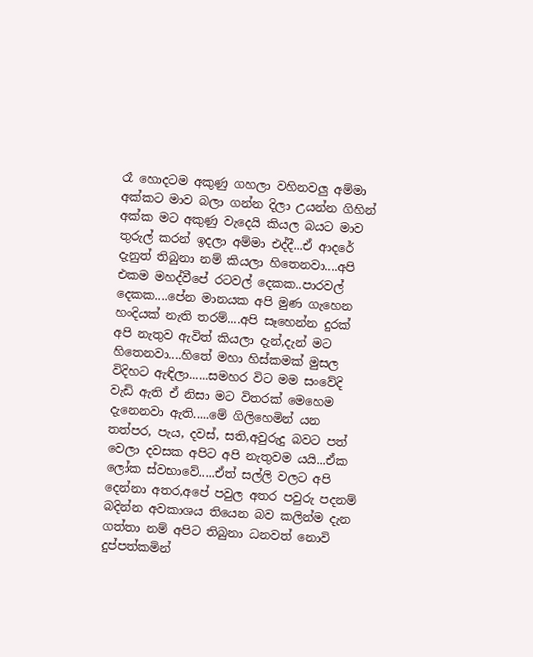රෑ හොදටම අකුණු ගහලා වහිනවලු අම්මා අක්කට මාව බලා ගන්න දිලා උයන්න ගිහින් අක්ක මට අකුණු වැදෙයි කියල බයට මාව තුරුල් කරන් ඉදලා අම්මා එද්දී...ඒ ආදරේ දැනුත් තිබුනා නම් කියලා හිතෙනවා....අපි එකම මහද්වීපේ රටවල් දෙකක..පාරවල් දෙකක....පේන මානයක අපි මුණ ගැහෙන හංදියක් නැති තරම්....අපි සෑහෙන්න දුරක් අපි නැතුව ඇවිත් කියලා දැන්,දැන් මට හිතෙනවා....හිතේ මහා හිස්කමක් මුසල විදිහට ඇඳිලා......සමහර විට මම සංවේදි වැඩි ඇති ඒ නිසා මට විතරක් මෙහෙම දැනෙනවා ඇති.....මේ ගිලිහෙමින් යන තත්පර, පැය, දවස්, සති,අවුරුදු බවට පත් වෙලා දවසක අපිට අපි නැතුවම යයි...ඒක ලෝක ස්වභාවේ.....ඒත් සල්ලි වලට අපි දෙන්නා අතර,අපේ පවුල අතර පවුරු පදනම් බදින්න අවකාශය තියෙන බව කලින්ම දැන ගත්තා නම් අපිට තිබුනා ධනවත් නොවි දුප්පත්කමින්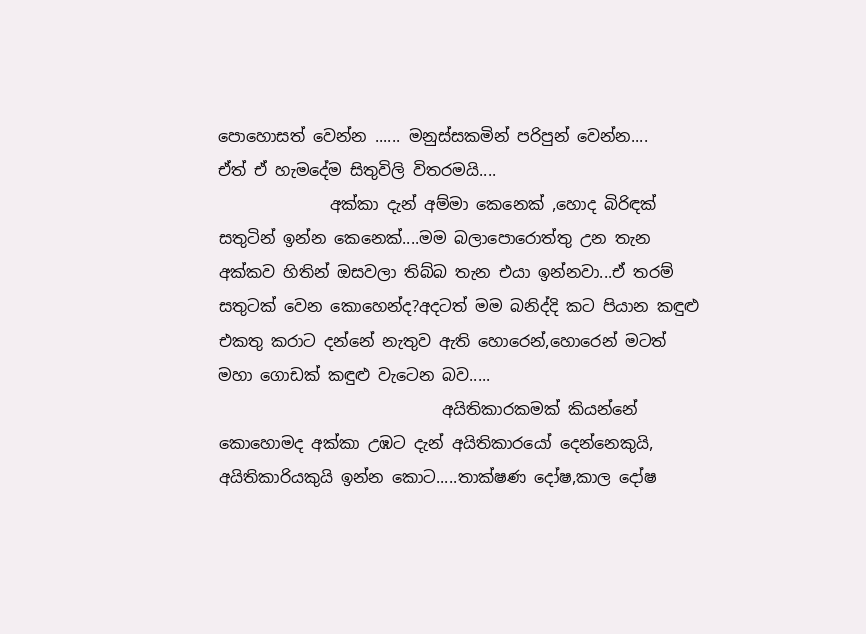පොහොසත් වෙන්න ...... මනුස්සකමින් පරිපුන් වෙන්න....
ඒත් ඒ හැමදේම සිතුවිලි විතරමයි....
              අක්කා දැන් අම්මා කෙනෙක් ,හොද බිරිඳක් සතුටින් ඉන්න කෙනෙක්....මම බලාපොරොත්තු උන තැන අක්කව හිතින් ඔසවලා තිබ්බ තැන එයා ඉන්නවා...ඒ තරම් සතුටක් වෙන කොහෙන්ද?අදටත් මම බනිද්දි කට පියාන කඳුළු එකතු කරාට දන්නේ නැතුව ඇති හොරෙන්,හොරෙන් මටත් මහා ගොඩක් කඳුළු වැටෙන බව.....
                            අයිතිකාරකමක් කියන්නේ කොහොමද අක්කා උඹට දැන් අයිතිකාරයෝ දෙන්නෙකුයි, අයිතිකාරියකුයි ඉන්න කොට.....තාක්ෂණ දෝෂ,කාල දෝෂ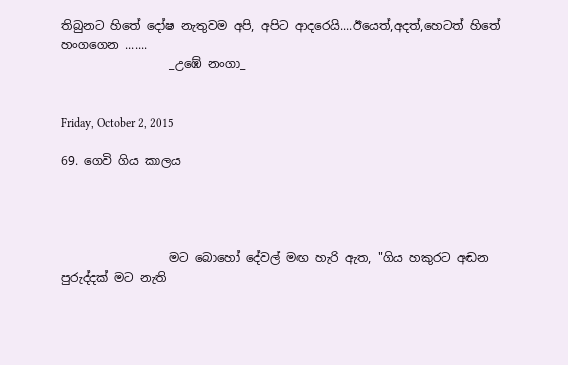තිබුනට හිතේ දෝෂ නැතුවම අපි, අපිට ආදරෙයි....ඊයෙත්,අදත්,හෙටත් හිතේ හංගගෙන .......
                  _උඹේ නංගා_


Friday, October 2, 2015

69. ගෙවි ගිය කාලය




                  මට බොහෝ දේවල් මඟ හැරි ඇත, "ගිය හකුරට අඬන පුරුද්දක් මට නැති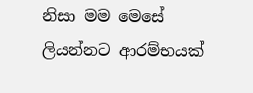නිසා මම මෙසේ ලියන්නට ආරම්භයක්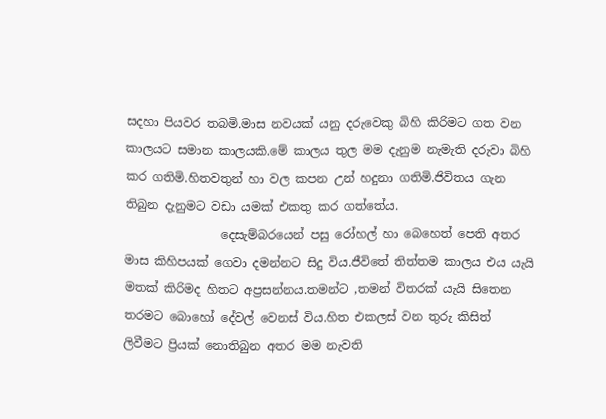සදහා පියවර තබමි.මාස නවයක් යනු දරුවෙකු බිහි කිරිමට ගත වන කාලයට සමාන කාලයකි.මේ කාලය තුල මම දැනුම නැමැති දරුවා බිහි කර ගතිමි.හිතවතුන් හා වල කපන උන් හදුනා ගතිමි.ජිවිතය ගැන තිබුන දැනුමට වඩා යමක් එකතු කර ගත්තේය.
                දෙසැම්බරයෙන් පසු රෝහල් හා බෙහෙත් පෙති අතර මාස කිහිපයක් ගෙවා දමන්නට සිදු විය.ජීවිතේ තිත්තම කාලය එය යැයි මතක් කිරිමද හිතට අප්‍රසන්නය.තමන්ට ,තමන් විතරක් යැයි සිතෙන තරමට බොහෝ දේවල් වෙනස් විය.හිත එකලස් වන තුරු කිසිත් ලිවීමට ප්‍රියක් නොතිබුන අතර මම නැවති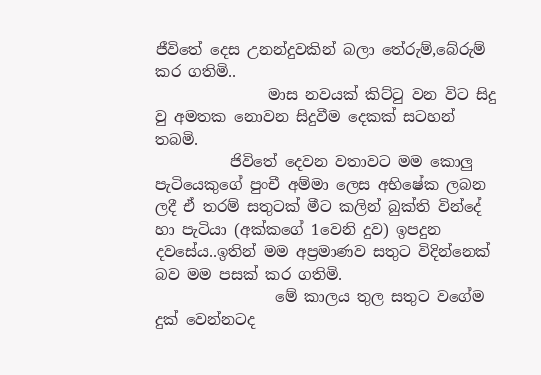ජීවිතේ දෙස උනන්දුවකින් බලා තේරුම්,බේරුම් කර ගතිමි..
               මාස නවයක් කිට්ටු වන විට සිදු වු අමතක නොවන සිදුවීම දෙකක් සටහන් තබමි.
          ජිවිතේ දෙවන වතාවට මම කොලු පැටියෙකුගේ පුංචී අම්මා ලෙස අභිෂේක ලබන  ලදී ඒ තරම් සතුටක් මීට කලින් බුක්ති වින්දේ හා පැටියා (අක්කගේ 1වෙනි දුව) ඉපදුන දවසේය..ඉතින් මම අප්‍රමාණව සතුට විදින්නෙක් බව මම පසක් කර ගතිමි.
                මේ කාලය තුල සතුට වගේම දුක් වෙන්නටද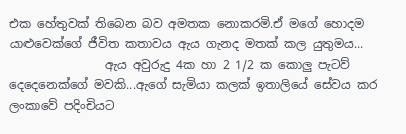එක හේතුවක් තිබෙන බව අමතක නොකරමි.ඒ මගේ හොදම යාළුවෙක්ගේ ජීවිත කතාවය ඇය ගැනද මතක් කල යුතුමය...
                ඇය අවුරුදු 4ක හා 2 1/2 ක කොලු පැටව් දෙදෙනෙක්ගේ මවකි...ඇගේ සැමියා කලක් ඉතාලියේ සේවය කර ලංකාවේ පදිංචියට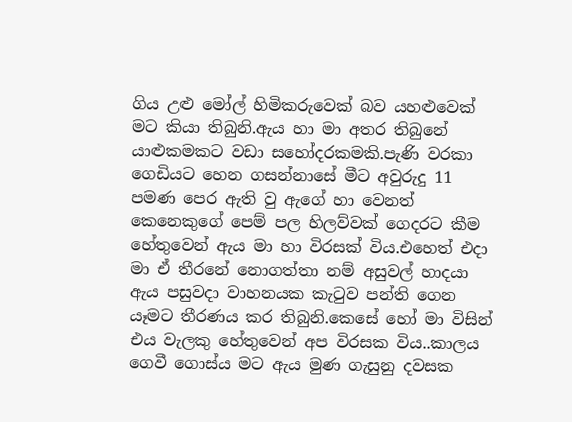ගිය උළු මෝල් හිමිකරුවෙක් බව යහළුවෙක් මට කියා තිබුනි.ඇය හා මා අතර තිබුනේ යාළුකමකට වඩා සහෝදරකමකි.පැණි වරකා ගෙඩියට හෙන ගසන්නාසේ මීට අවුරුදු 11 පමණ පෙර ඇති වු ඇගේ හා වෙනත් කෙනෙකුගේ පෙම් පල හිලව්වක් ගෙදරට කීම හේතුවෙන් ඇය මා හා විරසක් විය.එහෙත් එදා මා ඒ තීරනේ නොගත්තා නම් අසුවල් හාදයා ඇය පසුවදා වාහනයක කැටුව පන්ති ගෙන යෑමට තීරණය කර තිබුනි.කෙසේ හෝ මා විසින් එය වැලකු හේතුවෙන් අප විරසක විය..කාලය ගෙවී ගොස්ය මට ඇය මුණ ගැසුනු දවසක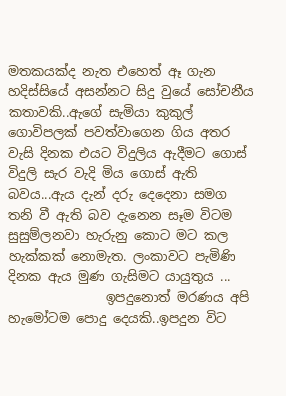මතකයක්ද නැත එහෙත් ඈ ගැන හදිස්සියේ අසන්නට සිදු වුයේ සෝචනීය කතාවකි..ඇගේ සැමියා කුකුල් ගොවිපලක් පවත්වාගෙන ගිය අතර වැසි දිනක එයට විදුලිය ඇදීමට ගොස් විදුලි සැර වැදි මිය ගොස් ඇති බවය...ඇය දැන් දරු දෙදෙනා සමග තනි වී ඇති බව දැනෙන සෑම විටම සුසුම්ලනවා හැරුනු කොට මට කල හැක්කක් නොමැත. ලංකාවට පැමිණි දිනක ඇය මුණ ගැසිමට යායුතුය ...
               ඉපදුනොත් මරණය අපි හැමෝටම පොදු දෙයකි..ඉපදුන විට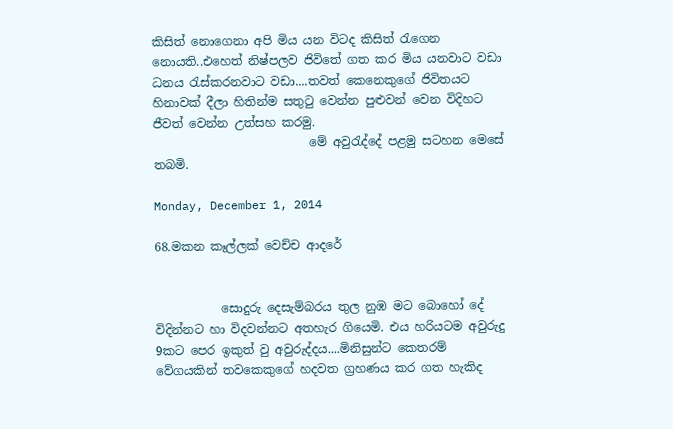කිසිත් නොගෙනා අපි මිය යන විටද කිසිත් රැගෙන නොයති..එහෙත් නිෂ්පලව ජිවිතේ ගත කර මිය යනවාට වඩා ධනය රැස්කරනවාට වඩා....තවත් කෙනෙකුගේ ජිවිතයට හිනාවක් දීලා හිතින්ම සතුටු වෙන්න පුළුවන් වෙන විදිහට ජීවත් වෙන්න උත්සහ කරමු.
                          මේ අවුරැද්දේ පළමු සටහන මෙසේ තබමි.

Monday, December 1, 2014

68.මකන කෑල්ලක් වෙච්ච ආදරේ


           සොදුරු දෙසැම්බරය තුල නුඹ මට බොහෝ දේ විදින්නට හා විදවන්නට අතහැර ගියෙමි. එය හරියටම අවුරුදු 9කට පෙර ඉකුත් වු අවුරුද්දය....මිනිසුන්ට කෙතරම් වේගයකින් තවකෙකුගේ හදවත ග්‍රහණය කර ගත හැකිද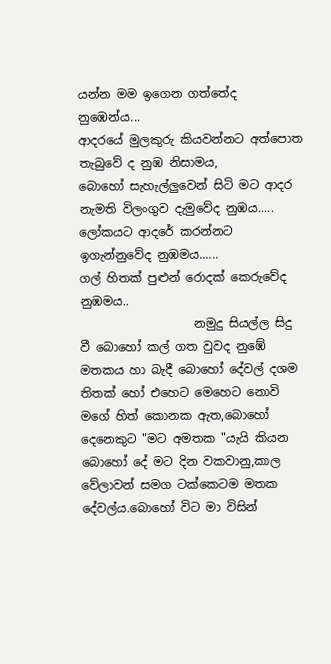යන්න මම ඉගෙන ගත්තේද නුඹෙන්ය...
ආදරයේ මුලකුරු කියවන්නට අත්පොත තැබුවේ ද නුඹ නිසාමය,
බොහෝ සැහැල්ලුවෙන් සිටි මට ආදර නැමති විලංගුව දැමුවේද නුඹය.....
ලෝකයට ආදරේ කරන්නට ඉගැන්නුවේද නුඹමය......
ගල් හිතක් පුළුන් රොදක් කෙරුවේද නුඹමය..
                   නමුදු සියල්ල සිදු වී බොහෝ කල් ගත වුවද නුඹේ මතකය හා බැදී බොහෝ දේවල් දශම තිතක් හෝ එහෙට මෙහෙට නොවි මගේ හිත් කොනක ඇත,බොහෝ දෙනෙකුට "මට අමතක "යැයි කියන බොහෝ දේ මට දින වකවානු,කාල වේලාවන් සමග ටක්කෙටම මතක දේවල්ය.බොහෝ විට මා විසින්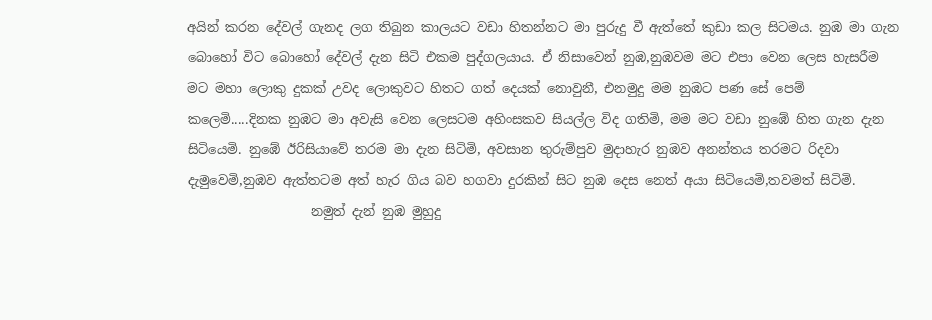අයින් කරන දේවල් ගැනද ලග තිබුන කාලයට වඩා හිතන්නට මා පුරුදු වී ඇත්තේ කුඩා කල සිටමය. නුඹ මා ගැන බොහෝ විට බොහෝ දේවල් දැන සිටි එකම පුද්ගලයාය. ඒ නිසාවෙන් නුඹ,නුඹවම මට එපා වෙන ලෙස හැසරීම මට මහා ලොකු දුකක් උවද ලොකුවට හිතට ගත් දෙයක් නොවුනී, එනමුදු මම නුඹට පණ සේ පෙම් කලෙමි.....දිනක නුඹට මා අවැසි වෙන ලෙසටම අහිංසකව සියල්ල විද ගතිමි, මම මට වඩා නුඹේ හිත ගැන දැන සිටියෙමි. නුඹේ ඊරිසියාවේ තරම මා දැන සිටිමි, අවසාන තුරුම්පුව මුදාහැර නුඹව අනන්තය තරමට රිදවා දැමුවෙමි,නුඹව ඇත්තටම අත් හැර ගිය බව හගවා දුරකින් සිට නුඹ දෙස නෙත් අයා සිටියෙමි,තවමත් සිටිමි.
                   නමුත් දැන් නුඹ මුහුදු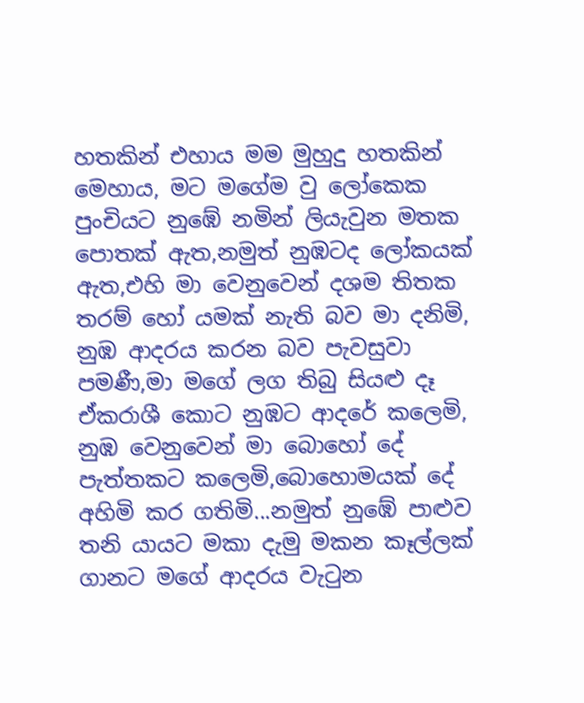හතකින් එහාය මම මුහුදු හතකින් මෙහාය, මට මගේම වු ලෝකෙක පුංචියට නුඹේ නමින් ලියැවුන මතක පොතක් ඇත,නමුත් නුඹටද ලෝකයක් ඇත,එහි මා වෙනුවෙන් දශම තිතක තරම් හෝ යමක් නැති බව මා දනිමි, නුඹ ආදරය කරන බව පැවසුවා පමණී,මා මගේ ලග තිබු සියළු දෑ ඒකරාශී කොට නුඹට ආදරේ කලෙමි, නුඹ වෙනුවෙන් මා බොහෝ දේ පැත්තකට කලෙමි,බොහොමයක් දේ අහිමි කර ගතිමි...නමුත් නුඹේ පාළුව තනි යායට මකා දැමු මකන කෑල්ලක් ගානට මගේ ආදරය වැටුන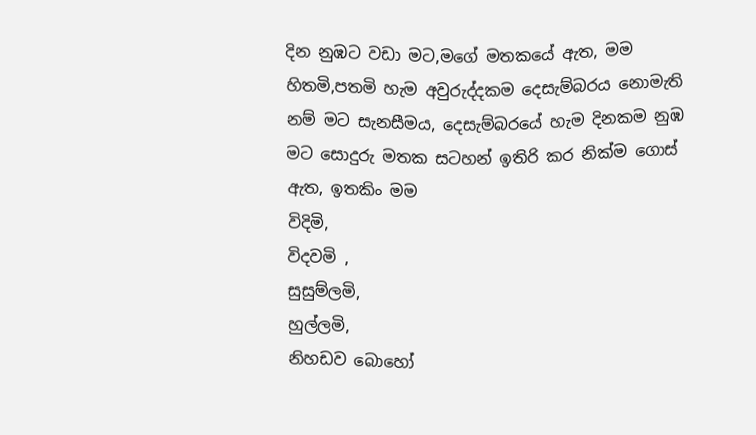දින නුඹට වඩා මට,මගේ මතකයේ ඇත, මම හිතමි,පතමි හැම අවුරුද්දකම දෙසැම්බරය නොමැති නම් මට සැනසීමය, දෙසැම්බරයේ හැම දිනකම නුඹ මට සොදුරු මතක සටහන් ඉතිරි කර නික්ම ගොස් ඇත, ඉතකිං මම
විදිමි,
විදවමි ,
සුසුම්ලමි,
හුල්ලමි,
නිහඩව බොහෝ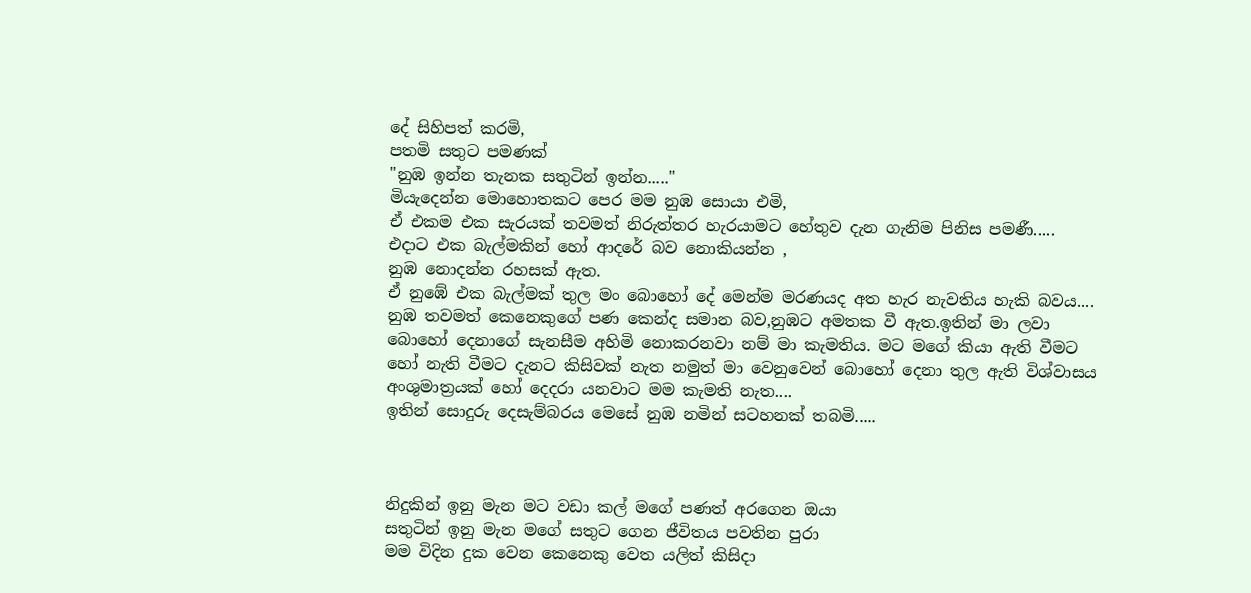දේ සිහිපත් කරමි,
පතමි සතුට පමණක්
"නුඹ ඉන්න තැනක සතුටින් ඉන්න....."
මියැදෙන්න මොහොතකට පෙර මම නුඹ සොයා එමි,
ඒ එකම එක සැරයක් තවමත් නිරුත්තර හැරයාමට හේතුව දැන ගැනිම පිනිස පමණී.....
එදාට එක බැල්මකින් හෝ ආදරේ බව නොකියන්න ,
නුඹ නොදන්න රහසක් ඇත.
ඒ නුඹේ එක බැල්මක් තුල මං බොහෝ දේ මෙන්ම මරණයද අත හැර නැවතිය හැකි බවය....
නුඹ තවමත් කෙනෙකුගේ පණ කෙන්ද සමාන බව,නුඹට අමතක වී ඇත.ඉතින් මා ලවා බොහෝ දෙනාගේ සැනසීම අහිමි නොකරනවා නම් මා කැමතිය. මට මගේ කියා ඇති වීමට හෝ නැති වීමට දැනට කිසිවක් නැත නමුත් මා වෙනුවෙන් බොහෝ දෙනා තුල ඇති විශ්වාසය අංශුමාත්‍රයක් හෝ දෙදරා යනවාට මම කැමති නැත....
ඉතින් සොදුරු දෙසැම්බරය මෙසේ නුඹ නමින් සටහනක් තබමි.....



නිදුකින් ඉනු මැන මට වඩා කල් මගේ පණත් අරගෙන ඔයා
සතුටින් ඉනු මැන මගේ සතුට ගෙන ජීවිතය පවතින පුරා
මම විදින දුක වෙන කෙනෙකු වෙත යලිත් කිසිදා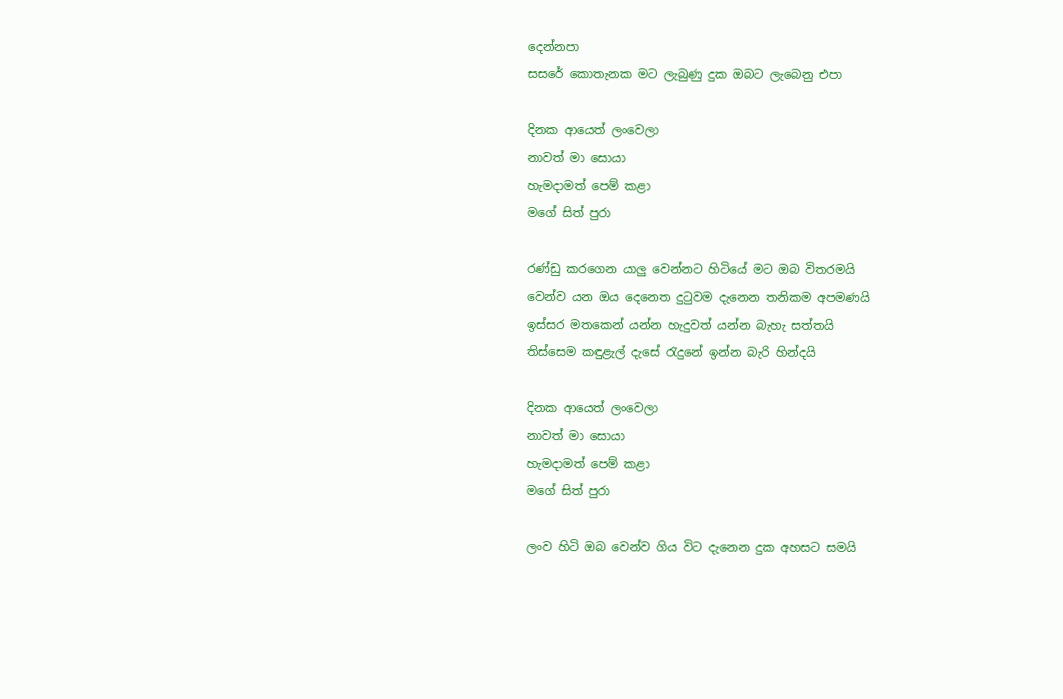දෙන්නපා
සසරේ කොතැනක මට ලැබුණු දුක ඔබට ලැබෙනු එපා

දිනක ආයෙත් ලංවෙලා
නාවත් මා සොයා
හැමදාමත් පෙම් කළා
මගේ සිත් පුරා

රණ්ඩු කරගෙන යාලු වෙන්නට හිටියේ මට ඔබ විතරමයි
වෙන්ව යන ඔය දෙනෙත දුටුවම දැනෙන තනිකම අපමණයි
ඉස්සර මතකෙන් යන්න හැදුවත් යන්න බැහැ සත්තයි
තිස්සෙම කඳුළැල් දැසේ රැදුනේ ඉන්න බැරි හින්දයි

දිනක ආයෙත් ලංවෙලා
නාවත් මා සොයා
හැමදාමත් පෙම් කළා
මගේ සිත් පුරා

ලංව හිටි ඔබ වෙන්ව ගිය විට දැනෙන දුක අහසට සමයි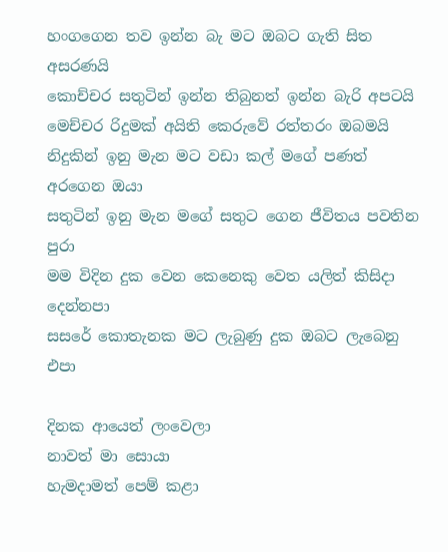හංගගෙන තව ඉන්න බැ මට ඔබට ගැති සිත අසරණයි
කොච්චර සතුටින් ඉන්න තිබුනත් ඉන්න බැරි අපටයි
මෙච්චර රිදුමක් අයිති කෙරුවේ රත්තරං ඔබමයි
නිදුකින් ඉනු මැන මට වඩා කල් මගේ පණත් අරගෙන ඔයා
සතුටින් ඉනු මැන මගේ සතුට ගෙන ජීවිතය පවතින පුරා
මම විදින දුක වෙන කෙනෙකු වෙත යලිත් කිසිදා දෙන්නපා
සසරේ කොතැනක මට ලැබුණු දුක ඔබට ලැබෙනු එපා

දිනක ආයෙත් ලංවෙලා
නාවත් මා සොයා
හැමදාමත් පෙම් කළා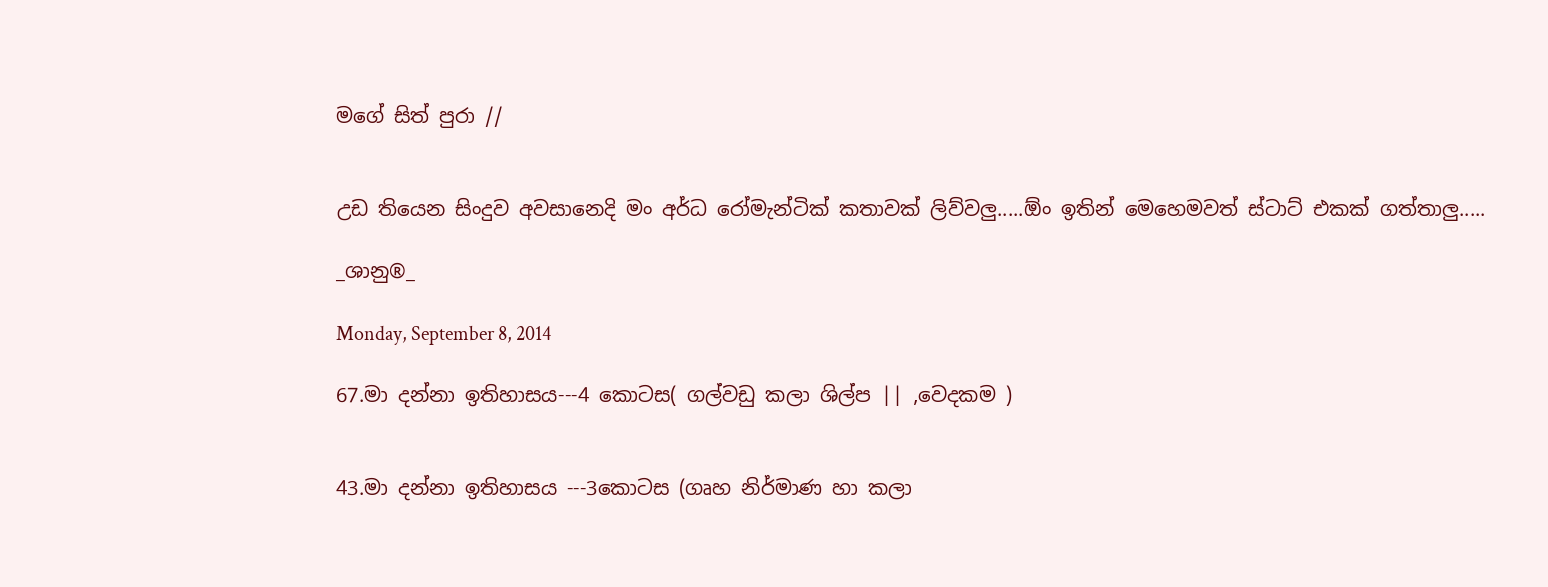මගේ සිත් පුරා //


උඩ තියෙන සිංදුව අවසානෙදි මං අර්ධ රෝමැන්ටික් කතාවක් ලිව්වලු.....ඕං ඉතින් මෙහෙමවත් ස්ටාට් එකක් ගත්තාලු.....

_ශානු®_

Monday, September 8, 2014

67.මා දන්නා ඉතිහාසය---4 කොටස( ගල්වඩු කලා ශිල්ප || ,වෙදකම )


43.මා දන්නා ඉතිහාසය ---3කොටස (ගෘහ නිර්මාණ හා කලා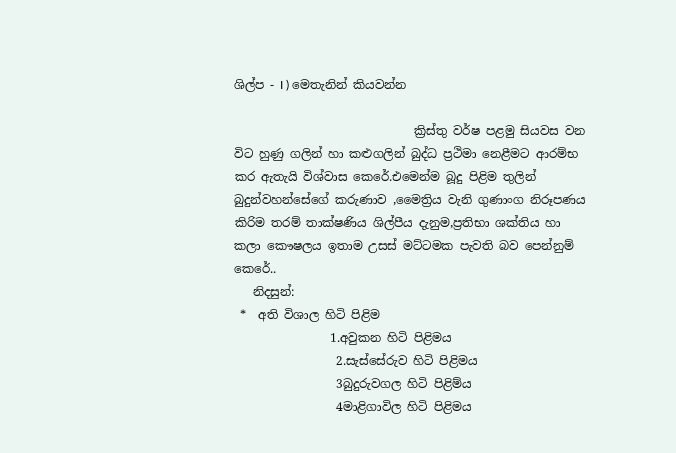ශිල්ප - I ) මෙතැනින් කියවන්න

                              ක්‍රිස්තු වර්ෂ පළමු සියවස වන විට හුණු ගලින් හා කළුගලින් බුද්ධ ප්‍රථිමා නෙළීමට ආරම්භ කර ඇතැයි විශ්වාස කෙරේ.එමෙන්ම බූදු පිළිම තුලින් බුදුන්වහන්සේගේ කරුණාව ,මෛත්‍රිය වැනි ගුණාංග නිරූපණය කිරිම තරම් තාක්ෂණිය ශිල්පීය දැනුම,ප්‍රතිභා ශක්තිය හා කලා කෞෂලය ඉතාම උසස් මට්ටමක පැවති බව පෙන්නුම් කෙරේ..
   නිදසුන්:
 *  අති විශාල හිටි පිළිම
                1.අවුකන හිටි පිළිමය
                 2.සැස්සේරුව හිටි පිළිමය
                 3බුදුරුවගල හිටි පිළිම්ය
                 4මාළිගාවිල හිටි පිළිමය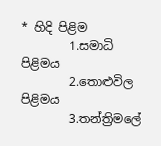* හිදි පිළිම
        1.සමාධි පිළිමය
        2.තොළුවිල පිළිමය
        3.තන්ත්‍රිමලේ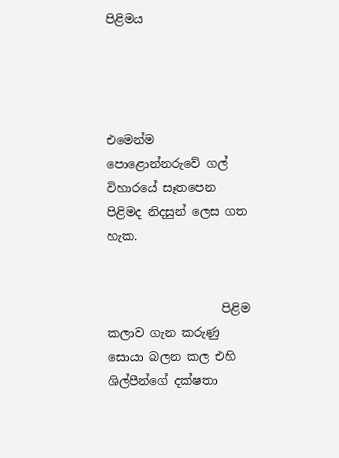පිළිමය




එමෙන්ම පොළොන්නරුවේ ගල් විහාරයේ සෑතපෙන  පිළිමද නිදසුන් ලෙස ගත හැක.


                   පිළිම කලාව ගැන කරුණු සොයා බලන කල එහි ශිල්පීන්ගේ දක්ෂතා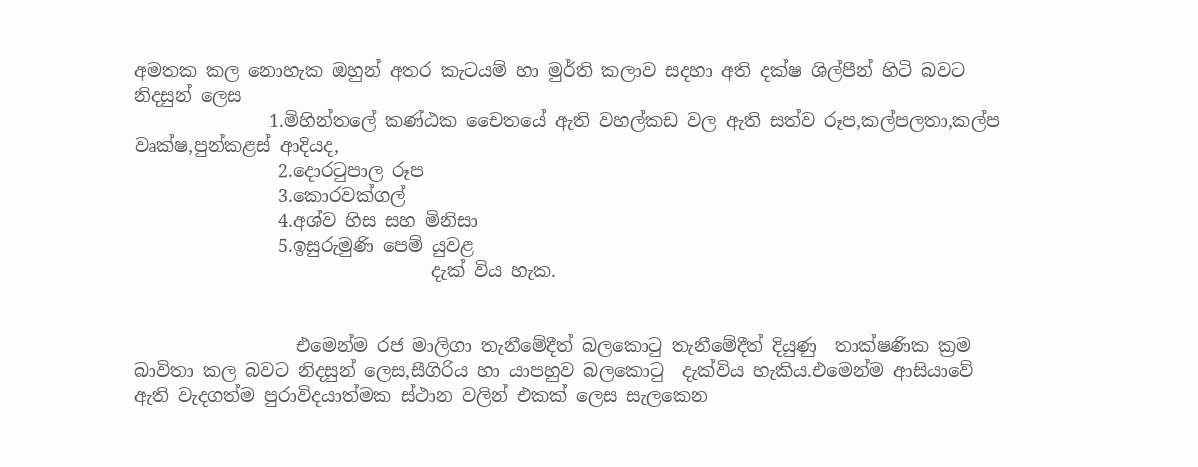අමතක කල නොහැක ඔහුන් අතර කැටයම් හා මුර්ති කලාව සදහා අති දක්ෂ ශිල්පීන් හිටි බවට  නිදසුන් ලෙස
               1.මිහින්තලේ කණ්ඨක චෛතයේ ඇති වහල්කඩ වල ඇති සත්ව රූප,කල්පලතා,කල්ප වෘක්ෂ,පුන්කළස් ආදියද,
                2.දොරටුපාල රූප
                3.කොරවක්ගල්
                4.අශ්ව හිස සහ මිනිසා
                5.ඉසුරුමුණි පෙම් යුවළ
                                 දැක් විය හැක.


                  එමෙන්ම රජ මාලිගා තැනීමේදීත් බලකොටු තැනීමේදීත් දියුණු  තාක්ෂණික ක්‍රම බාවිතා කල බවට නිදසුන් ලෙස,සීගිරිය හා යාපහුව බලකොටු  දැක්විය හැකිය.එමෙන්ම ආසියාවේ ඇති වැදගත්ම පුරාවිදයාත්මක ස්ථාන වලින් එකක් ලෙස සැලකෙන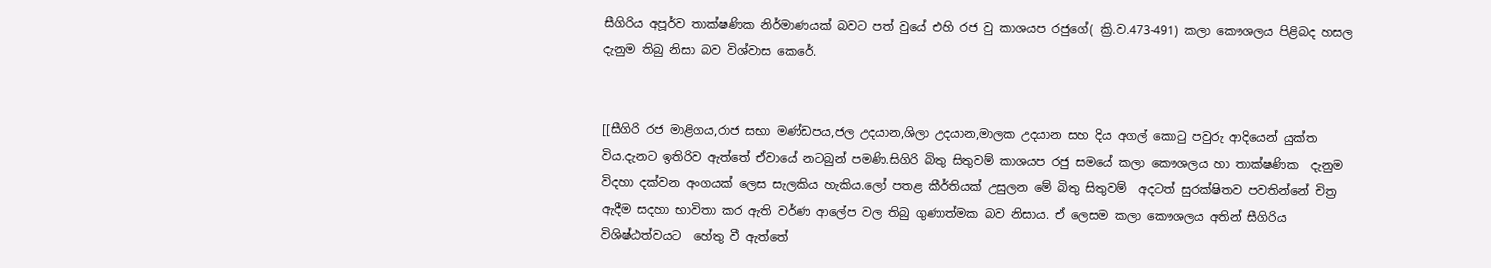සීගිරිය අපූර්ව තාක්ෂණික නිර්මාණයක් බවට පත් වුයේ එහි රජ වු කාශයප රජුගේ( ක්‍රි.ව.473-491) කලා කෞශලය පිළිබද හසල  දැනුම තිබු නිසා බව විශ්වාස කෙරේ.


[[සීගිරි රජ මාළිගය,රාජ සභා මණ්ඩපය,ජල උදයාන,ශිලා උදයාන,මාලක උදයාන සහ දිය අගල් කොටු පවුරු ආදියෙන් යුක්ත විය.දැනට ඉතිරිව ඇත්තේ ඒවායේ නටබුන් පමණි.සිගිරි බිතු සිතුවම් කාශයප රජු සමයේ කලා කෞශලය හා තාක්ෂණික  දැනුම විදහා දක්වන අංගයක් ලෙස සැලකිය හැකිය.ලෝ පතළ කීර්තියක් උසුලන මේ බිතු සිතුවම්  අදටත් සුරක්ෂිතව පවතින්නේ චිත්‍ර ඇදීම සදහා භාවිතා කර ඇති වර්ණ ආලේප වල තිබු ගුණාත්මක බව නිසාය. ඒ ලෙසම කලා කෞශලය අතින් සීගිරිය විශිෂ්ඨත්වයට  හේතු වී ඇත්තේ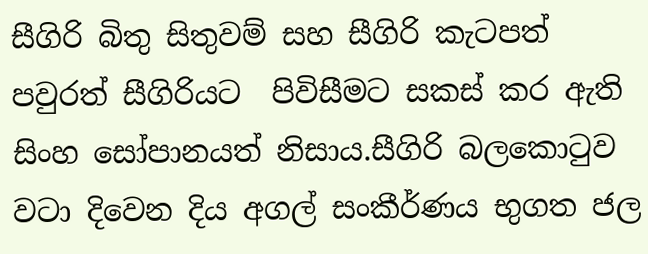සීගිරි බිතු සිතුවම් සහ සීගිරි කැටපත් පවුරත් සීගිරියට  පිවිසීමට සකස් කර ඇති  සිංහ සෝපානයත් නිසාය.සීගිරි බලකොටුව වටා දිවෙන දිය අගල් සංකීර්ණය භුගත ජල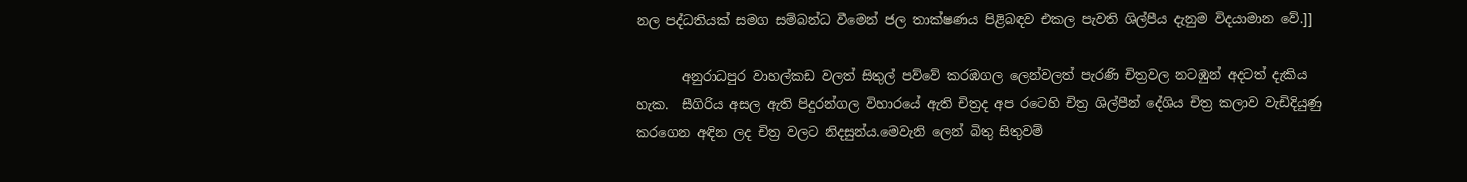නල පද්ධතියක් සමග සම්බන්ධ වීමෙන් ජල තාක්ෂණය පිළිබඳව එකල පැවති ශිල්පීය දැනුම විදයාමාන වේ.]]

       අනුරාධපුර වාහල්කඩ වලත් සිතුල් පව්වේ කරඹගල ලෙන්වලත් පැරණි චිත්‍රවල නටඹුන් අදටත් දැකිය හැක.  සීගිරිය අසල ඇති පිදුරන්ගල විහාරයේ ඇති චිත්‍රද අප රටෙහි චිත්‍ර ශිල්පීන් දේශිය චිත්‍ර කලාව වැඩිදියුණු කරගෙන අඳින ලද චිත්‍ර වලට නිදසුන්ය.මෙවැනි ලෙන් බිතු සිතුවම්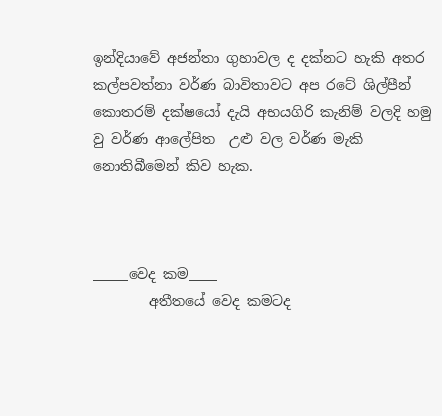ඉන්දියාවේ අජන්තා ගුහාවල ද දක්නට හැකි අතර කල්පවත්නා වර්ණ බාවිතාවට අප රටේ ශිල්පීන් කොතරම් දක්ෂයෝ දැයි අභයගිරි කැනිම් වලදි හමු වු වර්ණ ආලේපිත  උළු වල වර්ණ මැකි නොතිබීමෙන් කිව හැක.



_____වෙද කම____
        අතීතයේ වෙද කමටද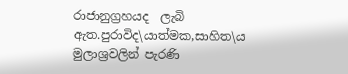රාජානුග්‍රහයද  ලැබි ඇත.පුරාවිද\යාත්මක,සාහිත\ය මුලාශ්‍රවලින් පැරණි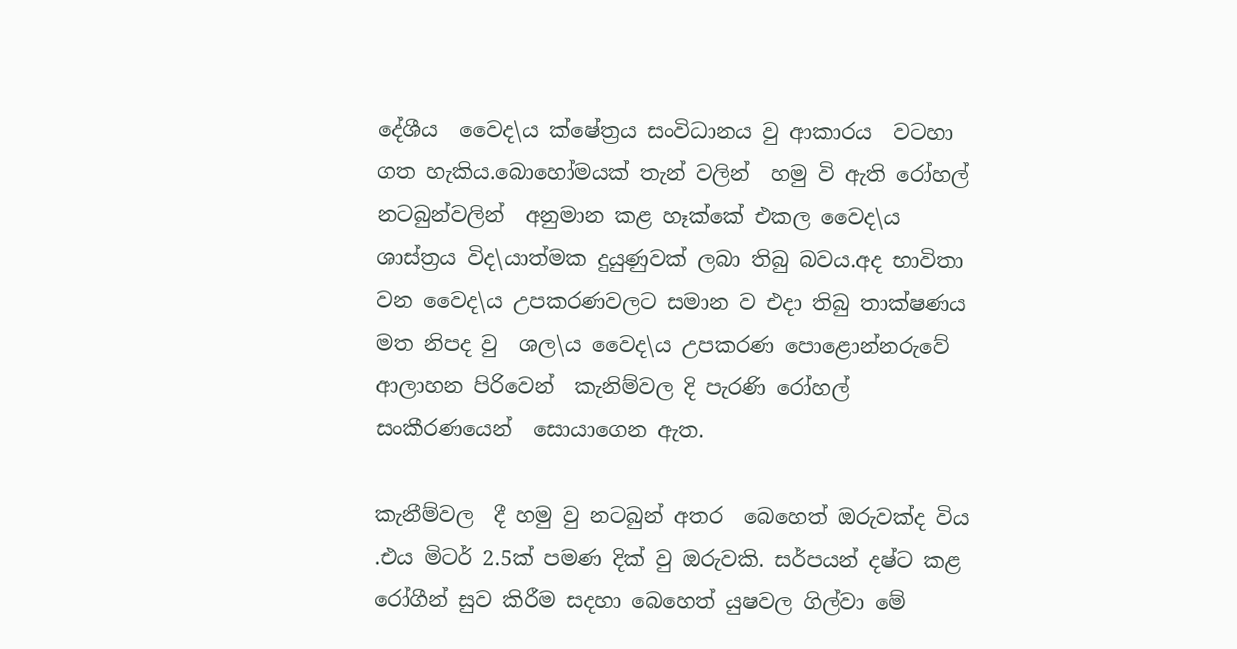දේශීය  වෛද\ය ක්ෂේත්‍රය සංවිධානය වු ආකාරය  වටහා ගත හැකිය.බොහෝමයක් තැන් වලින්  හමු වි ඇති රෝහල් නටබුන්වලින්  අනුමාන කළ හෑක්කේ එකල වෛද\ය ශාස්ත්‍රය විද\යාත්මක දුයුණුවක් ලබා තිබු බවය.අද භාවිතා වන වෛද\ය උපකරණවලට සමාන ව එදා තිබු තාක්ෂණය මත නිපද වු  ශල\ය වෛද\ය උපකරණ පොළොන්නරුවේ ආලාහන පිරිවෙන්  කැනිම්වල දි පැරණි රෝහල් සංකීරණයෙන්  සොයාගෙන ඇත.

කැනීම්වල  දී හමු වු නටබුන් අතර  බෙහෙත් ඔරුවක්ද විය .එය මිටර් 2.5ක් පමණ දික් වු ඔරුවකි. සර්පයන් දෂ්ට කළ  රෝගීන් සුව කිරීම සදහා බෙහෙත් යුෂවල ගිල්වා මේ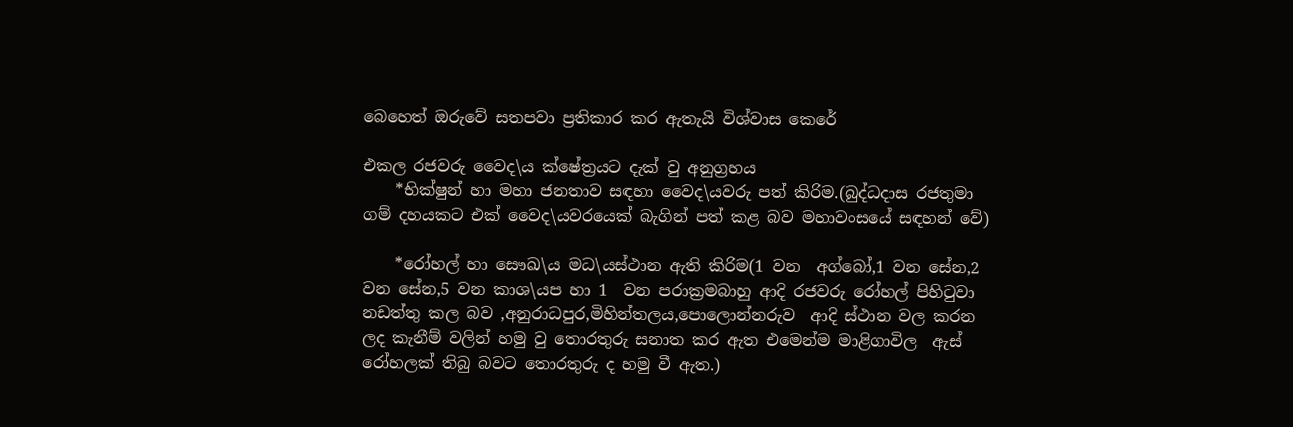බෙහෙත් ඔරුවේ සතපවා ප්‍රතිකාර කර ඇතැයි විශ්වාස කෙරේ

එකල රජවරු වෛද\ය ක්ෂේත්‍රයට දැක් වු අනුග්‍රහය
    *භික්ෂුන් හා මහා ජනතාව සඳහා වෛද\යවරු පත් කිරිම.(බුද්ධදාස රජතුමා ගම් දහයකට එක් වෛද\යවරයෙක් බැගින් පත් කළ බව මහාවංසයේ සඳහන් වේ)

    *රෝහල් හා සෞඛ\ය මධ\යස්ථාන ඇති කිරිම(1 වන  අග්බෝ,1 වන සේන,2 වන සේන,5 වන කාශ\යප හා 1  වන පරාක්‍රමබාහු ආදි රජවරු රෝහල් පිහිටුවා නඩත්තු කල බව ,අනුරාධපුර,මිහින්තලය,පොලොන්නරුව  ආදි ස්ථාන වල කරන ලද කැනීම් වලින් හමු වු තොරතුරු සනාත කර ඇත එමෙන්ම මාළිගාවිල  ඇස් රෝහලක් තිබු බවට තොරතුරු ද හමු වී ඇත.)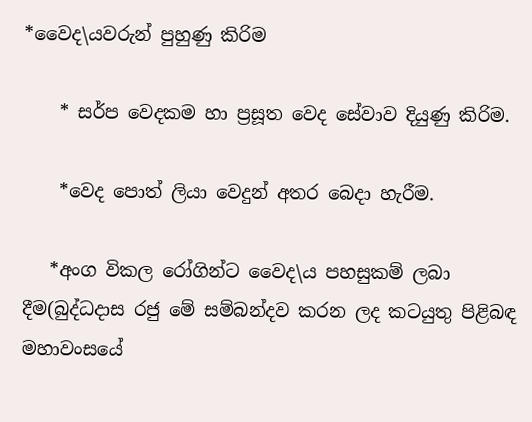*වෛද\යවරුන් පුහුණු කිරිම

    * සර්ප වෙදකම හා ප්‍රසූත වෙද සේවාව දියුණු කිරිම.

    *වෙද පොත් ලියා වෙදුන් අතර බෙදා හැරීම.

   *අංග විකල රෝගින්ට වෛද\ය පහසුකම් ලබා දීම(බුද්ධදාස රජු මේ සම්බන්දව කරන ලද කටයුතු පිළිබඳ මහාවංසයේ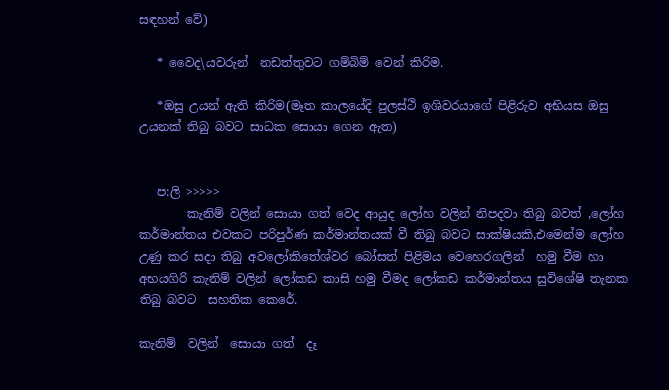සඳහන් වේ)

   * වෛද\යවරුන්  නඩත්තුවට ගම්බිම් වෙන් කිරිම.

   *ඔසු උයන් ඇති කිරිම(මෑත කාලයේදි පුලස්ථි ඉශිවරයාගේ පිළිරුව අභියස ඔසු උයනක් තිබු බවට සාධක සොයා ගෙන ඇත)


   ප:ලි >>>>>
        කැනිම් වලින් සොයා ගත් වෙද ආයුද ලෝහ වලින් නිපදවා තිබු බවත් ,ලෝහ කර්මාන්තය එවකට පරිපුර්ණ කර්මාන්තයක් වී තිබු බවට සාක්ෂියකි,එමෙන්ම ලෝහ උණු කර සදා තිබු අවලෝකිතේශ්වර බෝසත් පිළිමය වෙහෙරගලින්  හමු වීම හා අභයගිරි කැනිම් වලින් ලෝකඩ කාසි හමු වීමද ලෝකඩ කර්මාන්තය සුවිශේෂි තැනක තිබු බවට  සහතික කෙරේ.

කැනිම්  වලින්  සොයා ගත්  දෑ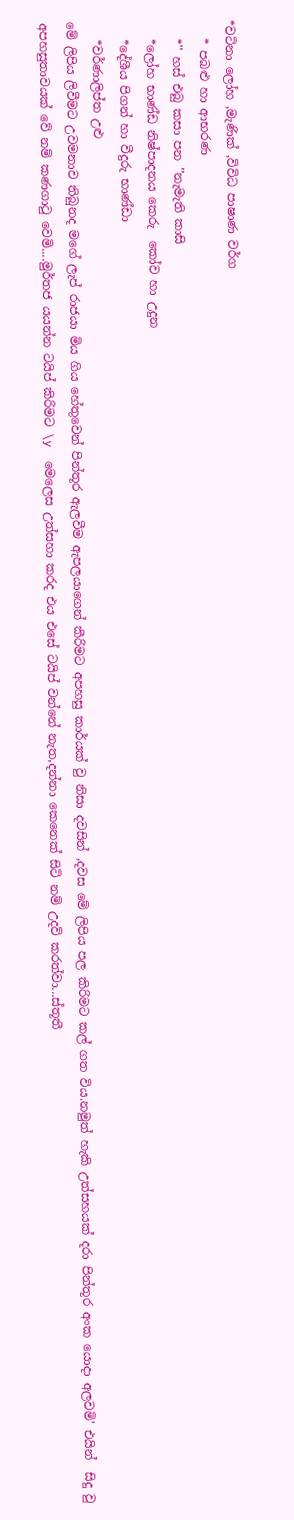*වටිනා ලෝහ ,මැණික් ,විවිධ පාෂාණ වර්ග
   * පබළු හා ආභරණ
   *'' හස් එබු කසා පන ''නැමැති කාසි
   *ලෝහ භාණ්ඩ නිෂ්පාදනය කෙරු  කෝව හා උදුන
   *දේශීය පිගන් හා වීදුරු භාණ්ඩා
   *වර්ණාලිප්ත උළු
මේ ලිපිය ලිවීමට උවමනාව තිබුනද මගේ ලැප් රාජයා මිය ගිය හේතුවෙන් පින්තූර ඇලවීම ඇපලයාගෙන් කීරිමට අපහසු කාර්යක් වු නිසා දවසින් ,දවස මේ ලිපිය පල කිරිමට කල් ගත විය.නමුත් හැකි උත්සහයක් දරා පින්තූර අංක යොදා අලවමි' එයින්  සිදු වු අපහසුතාවයක් වේ නම් කණගාටු වෙමි....මුර්තජ යයන්න ටයිප් කිරිමට \y  මෙලෙස උත්සහා කරද එය එසේ ටයිප් වන්නේ නැත,දන්නා කෙනෙක් සිටි නම් උදව් කරත්වා...ස්තූතී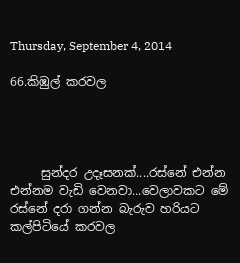Thursday, September 4, 2014

66.කිඹුල් කරවල




     සුන්දර උදෑසනක්....රස්නේ එන්න එන්නම වැඩි වෙනවා...වෙලාවකට මේ රස්නේ දරා ගන්න බැරුව හරියට  කල්පිටියේ කරවල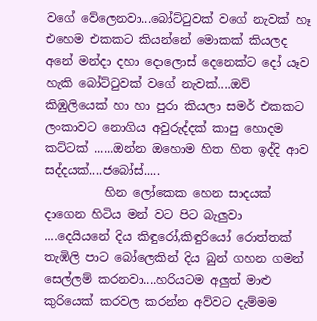වගේ වේලෙනවා...බෝට්ටුවක් වගේ නැවක් හෑ එහෙම එකකට කියන්නේ මොකක් කියලද අනේ මන්දා දහා දොලොස් දෙනෙක්ට දෝ යෑව හැකි බෝට්ටුවක් වගේ නැවක්....ඔව් කිඹුලියෙක් හා හා පුරා කියලා සමර් එකකට ලංකාවට නොගිය අවුරුද්දක් කාපු හොදම කට්ටක් ......ඔන්න ඔහොම හිත හිත ඉද්දි ආව සද්දයක්....ජබෝස්.....
          හින ලෝකෙක හෙන සාදයක් දාගෙන හිටිය මන් වට පිට බැලුවා ....දෙයියනේ දිය කිඳුරෝ,කිඳුරියෝ රොත්තක් තැඹිලි පාට බෝලෙකින් දිය බුන් ගහන ගමන් සෙල්ලම් කරනවා....හරියටම අලුත් මාළු කුරියෙක් කරවල කරන්න අව්වට දැම්මම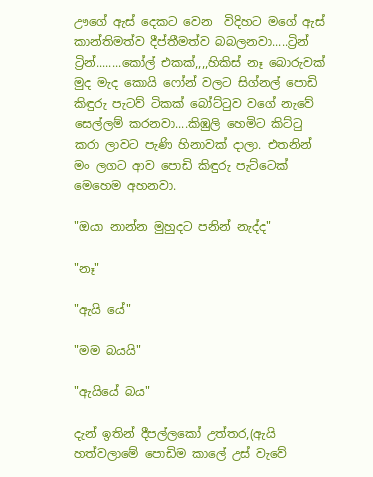ඌගේ ඇස් දෙකට වෙන  විදිහට මගේ ඇස් කාන්තිමත්ව දීප්තීමත්ව බබලනවා.....ට්‍රින් ට්‍රින්........කෝල් එකක්,,,,හිකිස් නෑ බොරුවක් මුද මැද කොයි ෆෝන් වලට සිග්නල් පොඩි කිඳුරු පැටව් ටිකක් බෝට්ටුව වගේ නැවේ සෙල්ලම් කරනවා....කිඹුලි හෙමිට කිට්ටු කරා ලාවට පැණි හිනාවක් දාලා. එතනින් මං ලගට ආව පොඩි කිඳුරු පැට්ටෙක් මෙහෙම අහනවා.

"ඔයා නාන්න මුහුදට පනින් නැද්ද"

"නෑ"

"ඇයි යේ"

"මම බයයි"

"ඇයියේ බය"

දැන් ඉතින් දීපල්ලකෝ උත්තර,(ඇයි හත්වලාමේ පොඩිම කාලේ උස් වැවේ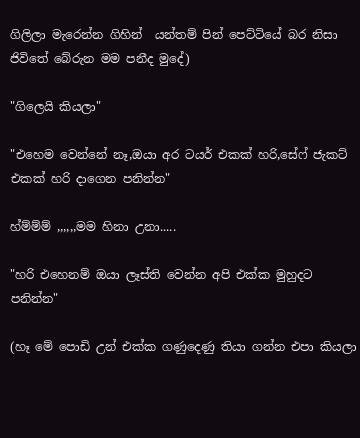ගිලිලා මැරෙන්න ගිහින්  යන්තම් පින් පෙට්ටියේ බර නිසා ජිවිතේ බේරුන මම පනීද මුදේ)

"ගිලෙයි කියලා"

"එහෙම වෙන්නේ නෑ,ඔයා අර ටයර් එකක් හරි,සේෆ් ජැකට් එකක් හරි දාගෙන පනින්න"

හ්ම්ම්ම් ,,,,,,මම හිනා උනා.....

"හරි එහෙනම් ඔයා ලෑස්ති වෙන්න අපි එක්ක මුහුදට පනින්න"

(හෑ මේ පොඩි උන් එක්ක ගණුදෙණු තියා ගන්න එපා කියලා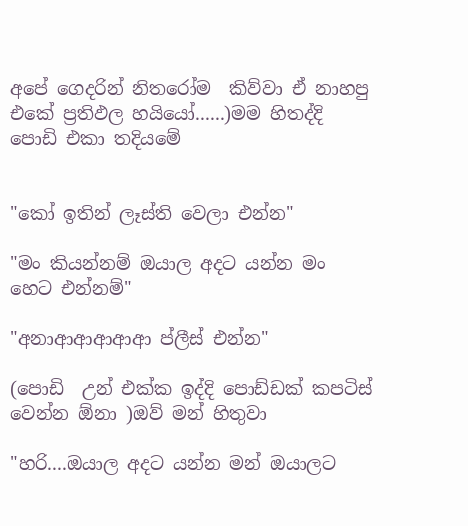අපේ ගෙදරින් නිතරෝම  කිව්වා ඒ නාහපු එකේ ප්‍රතිඵල හයියෝ......)මම හිතද්දි පොඩි එකා තදියමේ


"කෝ ඉතින් ලෑස්ති වෙලා එන්න"

"මං කියන්නම් ඔයාල අදට යන්න මං හෙට එන්නම්"

"අනාආආආආආ ප්ලීස් එන්න"

(පොඩි  උන් එක්ක ඉද්දි පොඩ්ඩක් කපටිස් වෙන්න ඕනා )ඔව් මන් හිතුවා

"හරි....ඔයාල අදට යන්න මන් ඔයාලට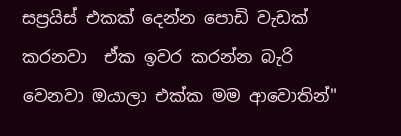සප්‍රයිස් එකක් දෙන්න පොඩි වැඩක් කරනවා  ඒක ඉවර කරන්න බැරි වෙනවා ඔයාලා එක්ක මම ආවොතින්"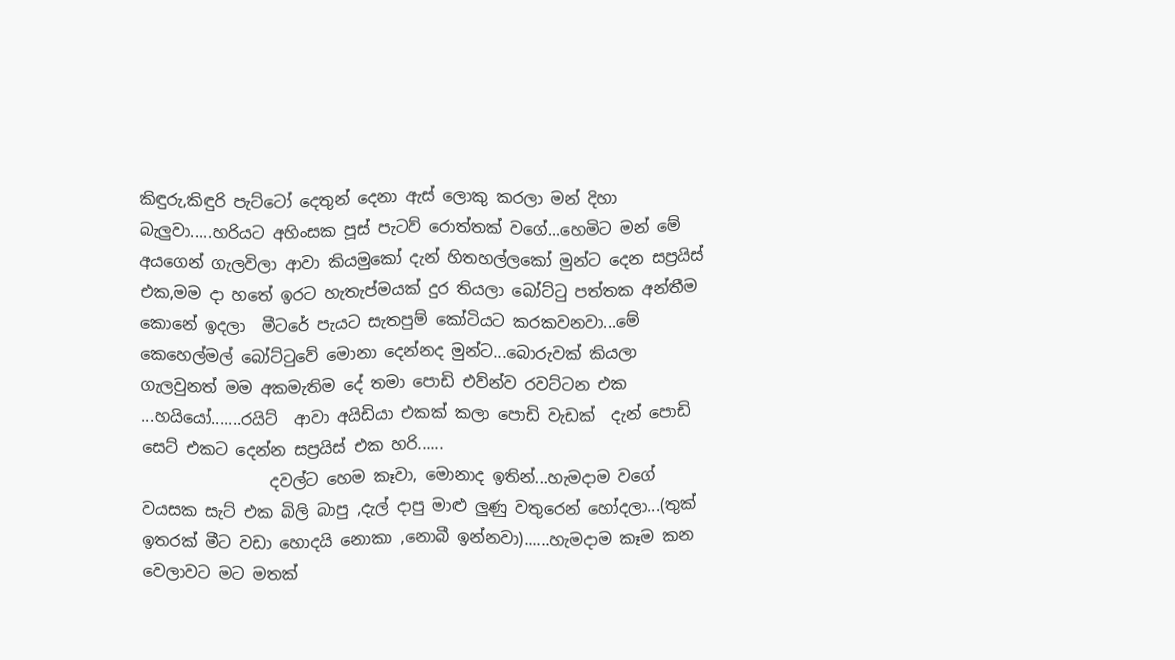කිඳුරු,කිඳුරි පැට්ටෝ දෙතුන් දෙනා ඇස් ලොකු කරලා මන් දිහා බැලුවා.....හරියට අහිංසක පූස් පැටව් රොත්තක් වගේ...හෙමිට මන් මේ අයගෙන් ගැලවිලා ආවා කියමුකෝ දැන් හිතහල්ලකෝ මුන්ට දෙන සප්‍රයිස් එක,මම දා හතේ ඉරට හැතැප්මයක් දුර තියලා බෝට්ටු පත්තක අන්තීම කොනේ ඉදලා  මීටරේ පැයට සැතපුම් කෝටියට කරකවනවා...මේ කෙහෙල්මල් බෝට්ටුවේ මොනා දෙන්නද මුන්ට...බොරුවක් කියලා ගැලවුනත් මම අකමැතිම දේ තමා පොඩි එව්න්ව රවට්ටන එක ...හයියෝ.......රයිට්  ආවා අයිඩියා එකක් කලා පොඩි වැඩක්  දැන් පොඩි සෙට් එකට දෙන්න සප්‍රයිස් එක හරි......
                දවල්ට හෙම කෑවා, මොනාද ඉතින්...හැමදාම වගේ වයසක සැට් එක බිලි බාපු ,දැල් දාපු මාළු ලුණු වතුරෙන් හෝදලා...(තුක් ඉතරක් මීට වඩා හොදයි නොකා ,නොබී ඉන්නවා)......හැමදාම කෑම කන වෙලාවට මට මතක්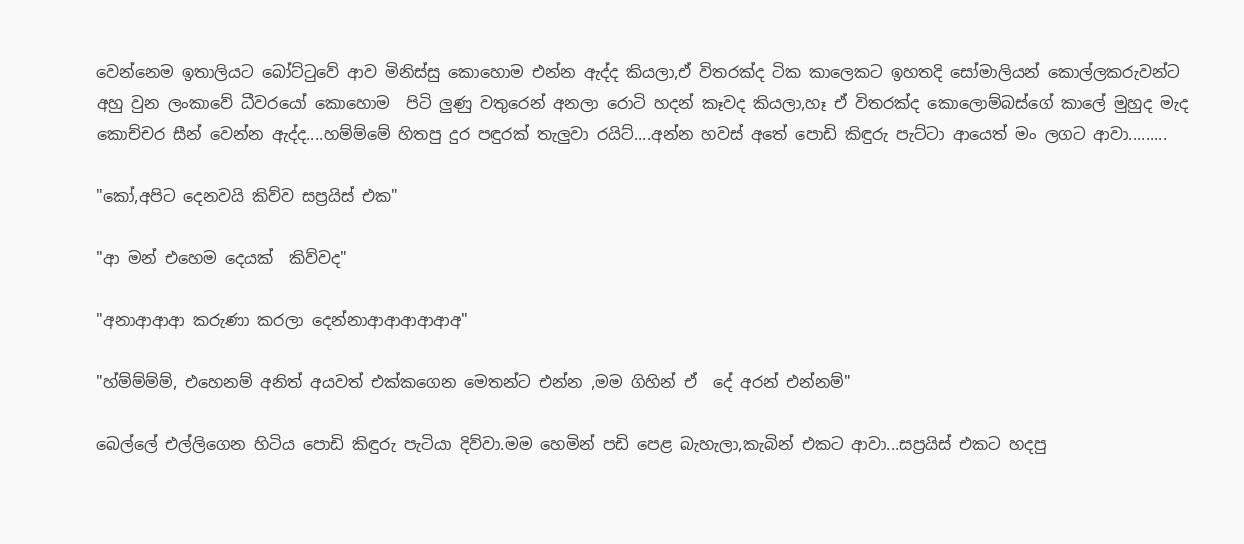වෙන්නෙම ඉතාලියට බෝට්ටුවේ ආව මිනිස්සු කොහොම එන්න ඇද්ද කියලා,ඒ විතරක්ද ටික කාලෙකට ඉහතදි සෝමාලියන් කොල්ලකරුවන්ට අහු වුන ලංකාවේ ධීවරයෝ කොහොම  පිටි ලුණු වතුරෙන් අනලා රොටි හදන් කෑවද කියලා,හෑ ඒ විතරක්ද කොලොම්බස්ගේ කාලේ මුහුද මැද කොච්චර සීන් වෙන්න ඇද්ද....හම්ම්මේ හිතපු දුර පඳුරක් තැලුවා රයිට්....අන්න හවස් අතේ පොඩි කිඳුරු පැට්ටා ආයෙත් මං ලගට ආවා.........

"කෝ,අපිට දෙනවයි කිව්ව සප්‍රයිස් එක"

"ආ මන් එහෙම දෙයක්  කිව්වද"

"අනාආආආ කරුණා කරලා දෙන්නාආආආආආඅ"

"හ්ම්ම්ම්ම්, එහෙනම් අනිත් අයවත් එක්කගෙන මෙතන්ට එන්න ,මම ගිහින් ඒ  දේ අරන් එන්නම්"

බෙල්ලේ එල්ලිගෙන හිටිය පොඩි කිඳුරු පැටියා දිව්වා.මම හෙමින් පඩි පෙළ බැහැලා,කැබින් එකට ආවා...සප්‍රයිස් එකට හදපු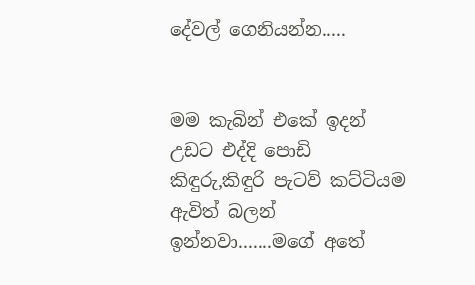දේවල් ගෙනියන්න.....


මම කැබින් එකේ ඉදන්  උඩට එද්දි පොඩි කිඳුරු,කිඳුරි පැටව් කට්ටියම ඇවිත් බලන් ඉන්නවා.......මගේ අතේ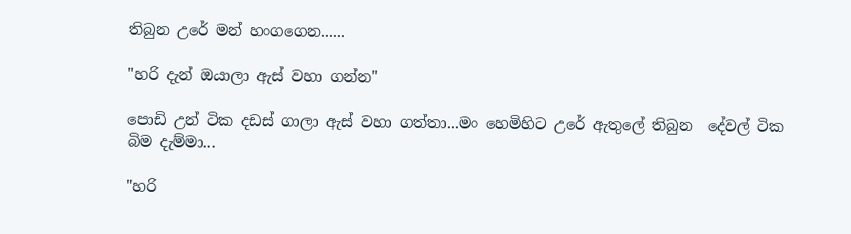තිබුන උරේ මන් හංගගෙන......

"හරි දැන් ඔයාලා ඇස් වහා ගන්න"

පොඩි උන් ටික දඩස් ගාලා ඇස් වහා ගත්තා...මං හෙමිහිට උරේ ඇතුලේ තිබුන  දේවල් ටික බිම දැම්මා...

"හරි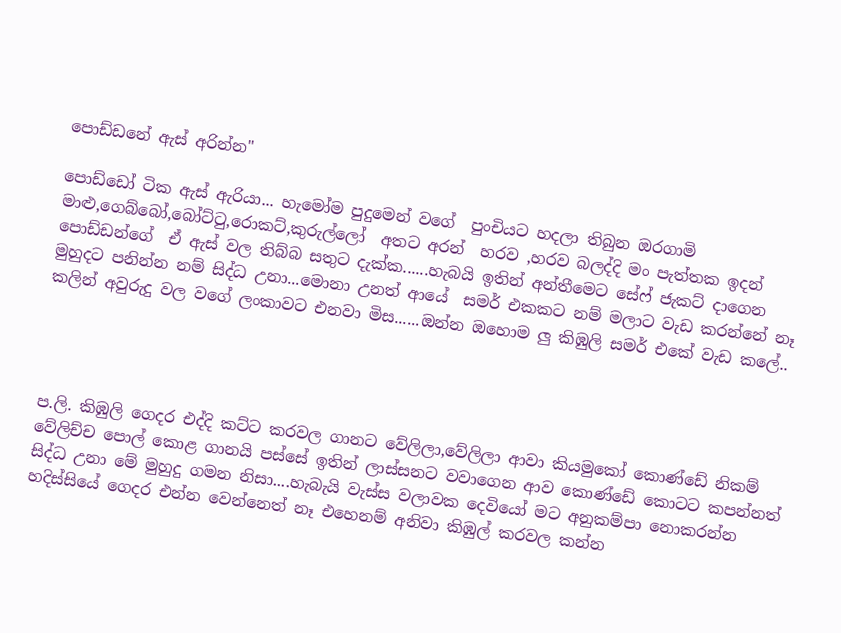පොඩ්ඩනේ ඇස් අරින්න"

පොඩ්ඩෝ ටික ඇස් ඇරියා... හැමෝම පුදුමෙන් වගේ  පුංචියට හදලා තිබුන ඔරගාමි මාළු,ගෙබ්බෝ,බෝට්ටු,රොකට්,කුරුල්ලෝ  අතට අරන්  හරව ,හරව බලද්දි මං පැත්තක ඉදන් පොඩ්ඩන්ගේ  ඒ ඇස් වල තිබ්බ සතුට දැක්ක......හැබයි ඉතින් අන්තීමෙට සේෆ් ජැකට් දාගෙන  මුහුදට පනින්න නම් සිද්ධ උනා...මොනා උනත් ආයේ  සමර් එකකට නම් මලාට වැඩ කරන්නේ නෑ කලින් අවුරුදු වල වගේ ලංකාවට එනවා මිස......ඔන්න ඔහොම ලු කිඹුලි සමර් එකේ වැඩ කලේ..




ප.ලි. කිඹුලි ගෙදර එද්දි කට්ට කරවල ගානට වේලිලා,වේලිලා ආවා කියමුකෝ කොණ්ඩේ නිකම් වේලිච්ච පොල් කොළ ගානයි පස්සේ ඉතින් ලාස්සනට වවාගෙන ආව කොණ්ඩේ කොටට කපන්නත් සිද්ධ උනා මේ මුහුදු ගමන නිසා....හැබැයි වැස්ස වලාවක දෙවියෝ මට අනුකම්පා නොකරන්න හදිස්සියේ ගෙදර එන්න වෙන්නෙත් නෑ එහෙනම් අනිවා කිඹුල් කරවල කන්න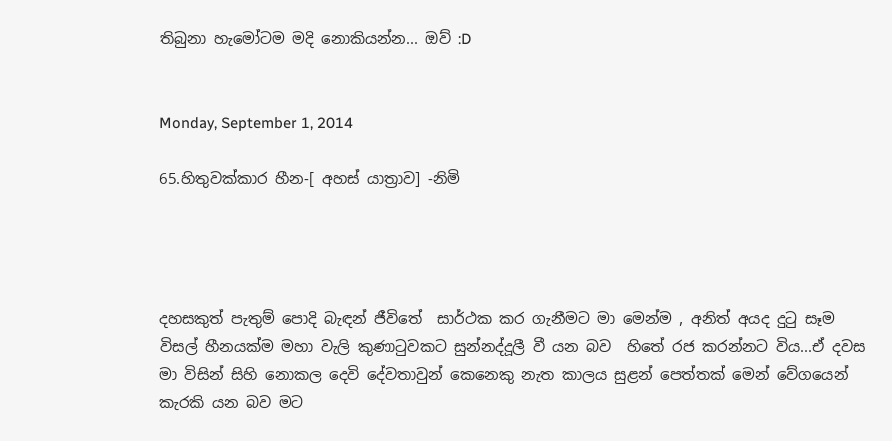තිබුනා හැමෝටම මදි නොකියන්න... ඔව් :D


Monday, September 1, 2014

65.හිතුවක්කාර හීන-[ අහස් යාත්‍රාව] -නිමි




දහසකුත් පැතුම් පොදි බැඳන් ජීවිතේ  සාර්ථක කර ගැනීමට මා මෙන්ම , අනිත් අයද දුටු සෑම විසල් හීනයක්ම මහා වැලි කුණාටුවකට සුන්නද්දූලී වී යන බව  හිතේ රජ කරන්නට විය...ඒ දවස මා විසින් සිහි නොකල දෙවි දේවතාවුන් කෙනෙකු නැත කාලය සුළන් පෙත්තක් මෙන් වේගයෙන් කැරකි යන බව මට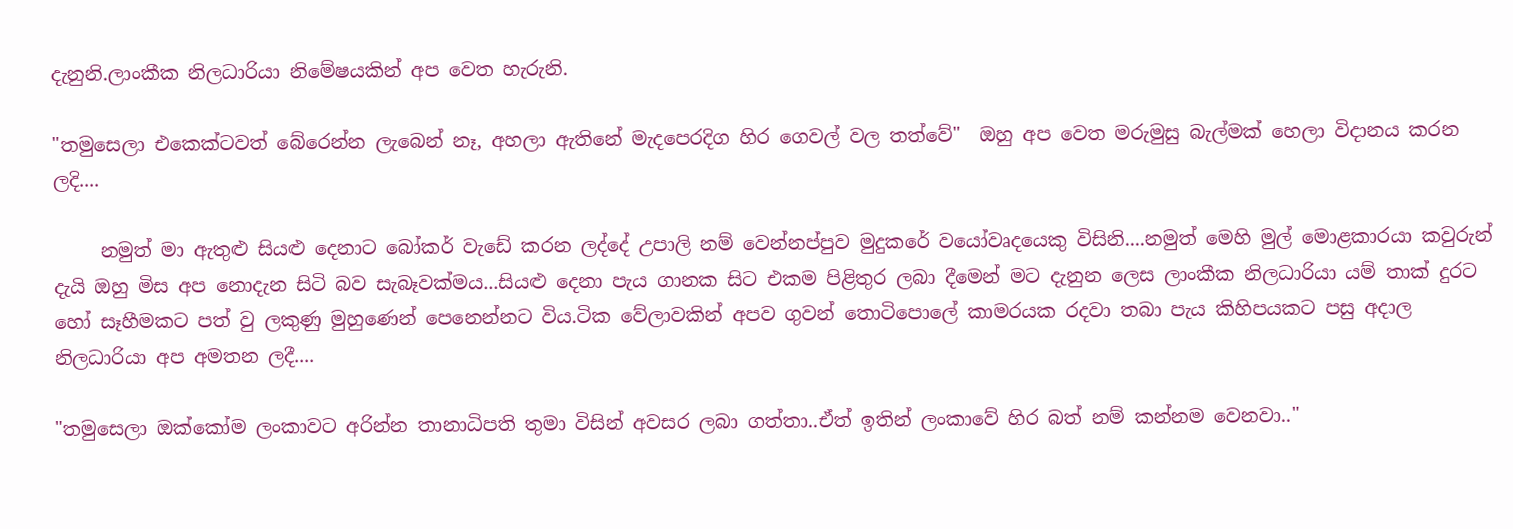දැනුනි.ලාංකීක නිලධාරියා නිමේෂයකින් අප වෙත හැරුනි.

"තමුසෙලා එකෙක්ටවත් බේරෙන්න ලැබෙන් නෑ, අහලා ඇතිනේ මැදපෙරදිග හිර ගෙවල් වල තත්වේ"  ඔහු අප වෙත මරුමුසු බැල්මක් හෙලා විදානය කරන ලදි....

     නමුත් මා ඇතුළු සියළු දෙනාට බෝකර් වැඩේ කරන ලද්දේ උපාලි නම් වෙන්නප්පුව මුදුකරේ වයෝවෘදයෙකු විසිනි....නමුත් මෙහි මුල් මොළකාරයා කවුරුන් දැයි ඔහු මිස අප නොදැන සිටි බව සැබෑවක්මය...සියළු දෙනා පැය ගානක සිට එකම පිළිතුර ලබා දීමෙන් මට දැනුන ලෙස ලාංකීක නිලධාරියා යම් තාක් දුරට හෝ සෑහීමකට පත් වු ලකුණු මුහුණෙන් පෙනෙන්නට විය.ටික වේලාවකින් අපව ගුවන් තොටිපොලේ කාමරයක රදවා තබා පැය කිහිපයකට පසු අදාල නිලධාරියා අප අමතන ලදී....

"තමුසෙලා ඔක්කෝම ලංකාවට අරින්න තානාධිපති තුමා විසින් අවසර ලබා ගත්තා..ඒත් ඉතින් ලංකාවේ හිර බත් නම් කන්නම වෙනවා.."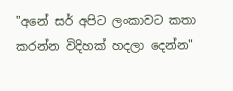"අනේ සර් අපිට ලංකාවට කතා කරන්න විදිහක් හදලා දෙන්න"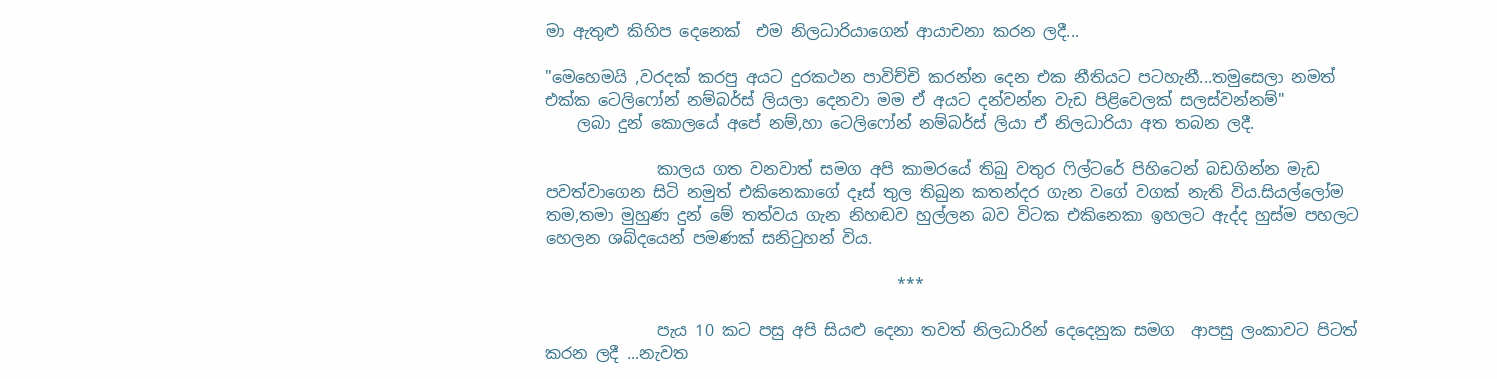මා ඇතුළු කිහිප දෙනෙක්  එම නිලධාරියාගෙන් ආයාචනා කරන ලදී...

"මෙහෙමයි ,වරදක් කරපු අයට දුරකථන පාවිච්චි කරන්න දෙන එක නීතියට පටහැනී...තමුසෙලා නමත් එක්ක ටෙලිෆෝන් නම්බර්ස් ලියලා දෙනවා මම ඒ අයට දන්වන්න වැඩ පිළිවෙලක් සලස්වන්නම්"
    ලබා දුන් කොලයේ අපේ නම්,හා ටෙලිෆෝන් නම්බර්ස් ලියා ඒ නිලධාරියා අත තබන ලදී.

              කාලය ගත වනවාත් සමග අපි කාමරයේ තිබු වතුර ෆිල්ටරේ පිහිටෙන් බඩගින්න මැඩ පවත්වාගෙන සිටි නමුත් එකිනෙකාගේ දෑස් තුල තිබුන කතන්දර ගැන වගේ වගක් නැති විය.සියල්ලෝම තම,තමා මුහුණ දුන් මේ තත්වය ගැන නිහඬව හුල්ලන බව විටක එකිනෙකා ඉහලට ඇද්ද හුස්ම පහලට හෙලන ශබ්දයෙන් පමණක් සනිටුහන් විය.

                                            ***

              පැය 10 කට පසු අපි සියළු දෙනා තවත් නිලධාරින් දෙදෙනුක සමග  ආපසු ලංකාවට පිටත් කරන ලදී ...නැවත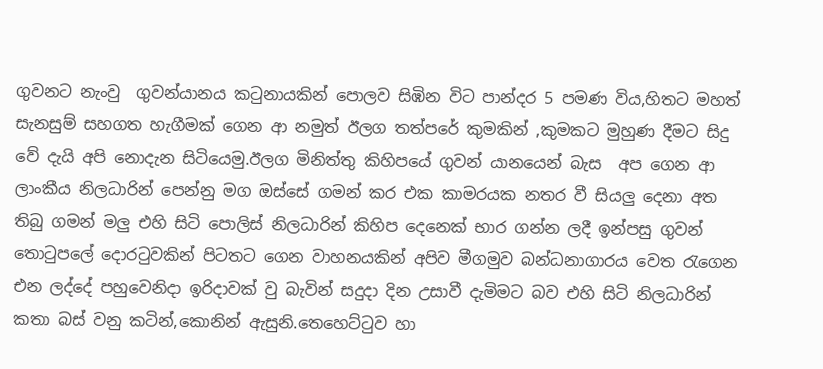ගුවනට නැංවු  ගුවන්යානය කටුනායකින් පොලව සිඹින විට පාන්දර 5 පමණ විය,හිතට මහත් සැනසුම් සහගත හැගීමක් ගෙන ආ නමුත් ඊලග තත්පරේ කුමකින් ,කුමකට මුහුණ දීමට සිදු වේ දැයි අපි නොදැන සිටියෙමු.ඊලග මිනිත්තු කිහිපයේ ගුවන් යානයෙන් බැස  අප ගෙන ආ ලාංකීය නිලධාරින් පෙන්නු මග ඔස්සේ ගමන් කර එක කාමරයක නතර වී සියලු දෙනා අත තිබු ගමන් මලු එහි සිටි පොලිස් නිලධාරින් කිහිප දෙනෙක් භාර ගන්න ලදී ඉන්පසු ගුවන් තොටුපලේ දොරටුවකින් පිටතට ගෙන වාහනයකින් අපිව මීගමුව බන්ධනාගාරය වෙත රැගෙන එන ලද්දේ පහුවෙනිදා ඉරිදාවක් වු බැවින් සදුදා දින උසාවී දැමිමට බව එහි සිටි නිලධාරින් කතා බස් වනු කටින්,කොනින් ඇසුනි.තෙහෙට්ටුව හා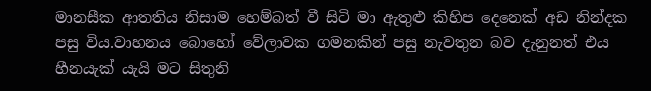මානසීක ආතතිය නිසාම හෙම්බත් වී සිටි මා ඇතුළු කිහිප දෙනෙක් අඩ නින්දක පසු විය.වාහනය බොහෝ වේලාවක ගමනකින් පසු නැවතුන බව දැනුනත් එය හීනයැක් යැයි මට සිතුනි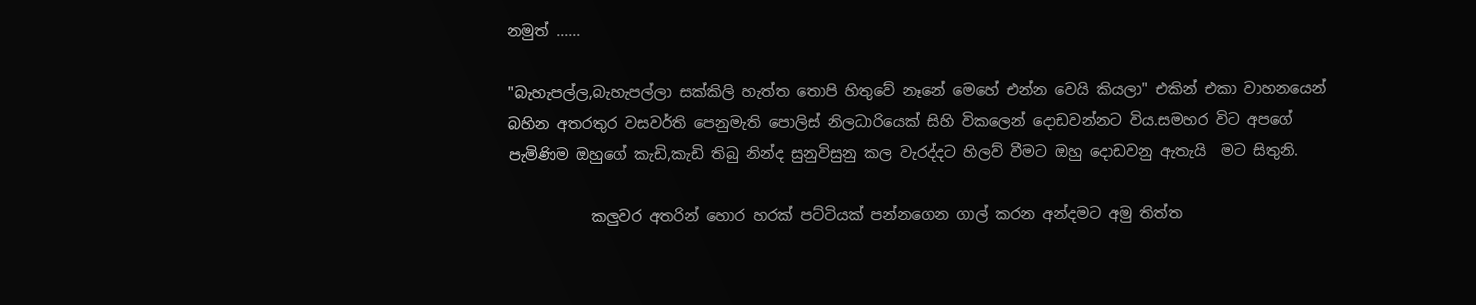නමුත් ......

"බැහැපල්ල,බැහැපල්ලා සක්කිලි හැත්ත තොපි හිතුවේ නෑනේ මෙහේ එන්න වෙයි කියලා" එකින් එකා වාහනයෙන් බහින අතරතුර වසවර්ති පෙනුමැති පොලිස් නිලධාරියෙක් සිහි විකලෙන් දොඩවන්නට විය.සමහර විට අපගේ පැමිණිම ඔහුගේ කැඩි,කැඩි තිබු නින්ද සුනුවිසුනු කල වැරද්දට හිලව් වීමට ඔහු දොඩවනු ඇතැයි  මට සිතුනි.

           කලුවර අතරින් හොර හරක් පට්ටියක් පන්නගෙන ගාල් කරන අන්දමට අමු තිත්ත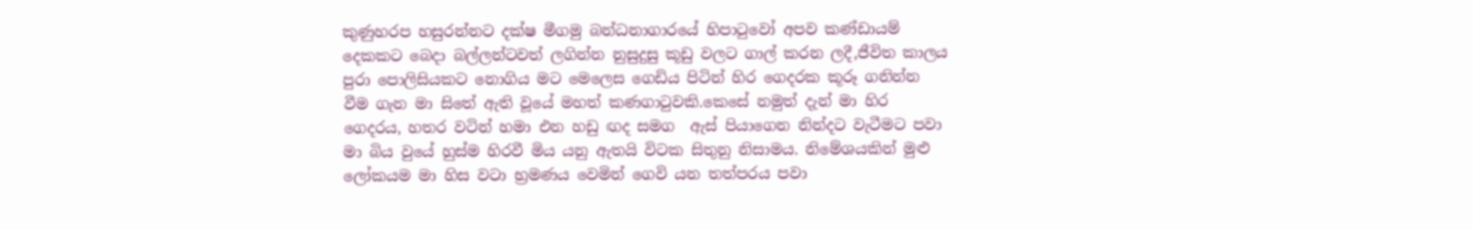කුණුහරප හසුරන්නට දක්ෂ මීගමු බන්ධනාගාරයේ හිපාටුවෝ අපව කණ්ඩායම් දෙකකට බෙදා බල්ලන්ටවත් ලගින්න නුසුදුසු කූඩු වලට ගාල් කරන ලදී,ජීවිත කාලය පුරා පොලිසියකට නොගිය මට මෙලෙස ගෙඩිය පිටින් හිර ගෙදරක කූරූ ගනින්න වීම ගැන මා සිතේ ඇති වූයේ මහත් කණගාටුවකි.කෙසේ නමුත් දැන් මා හිර ගෙදරය, හතර වටින් හමා එන හඩු ඟද සමග  ඇස් පියාගෙන නින්දට වැටීමට පවා මා බිය වුයේ හුස්ම හිරවී මිය යනු ඇතයි විටක සිතුනු නිසාමය. නිමේශයකින් මුළු ලෝකයම මා හිස වටා භ්‍රමණය වෙමින් ගෙවි යන තත්පරය පවා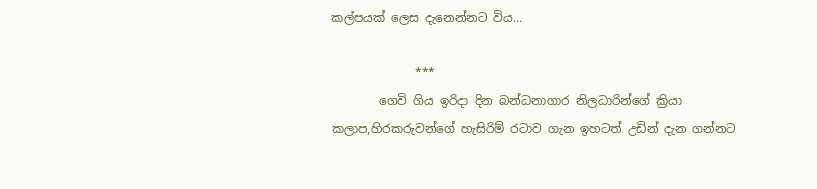කල්පයක් ලෙස දැනෙන්නට විය...

              ***
        ගෙවි ගිය ඉරිදා දින බන්ධනාගාර නිලධාරින්ගේ ක්‍රියා කලාප,හිරකරුවන්ගේ හැසිරිම් රටාව ගැන ඉහටත් උඩින් දැන ගන්නට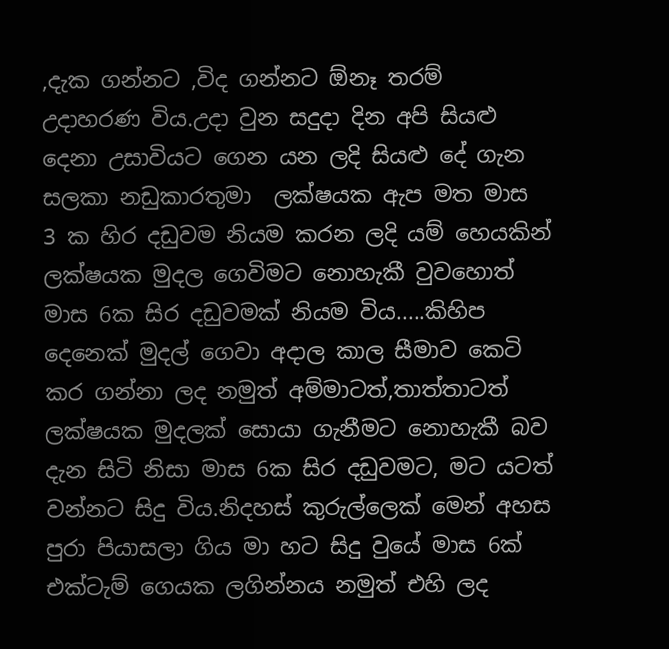,දැක ගන්නට ,විද ගන්නට ඕනෑ තරම් උදාහරණ විය.උදා වුන සදුදා දින අපි සියළු දෙනා උසාවියට ගෙන යන ලදි සියළු දේ ගැන සලකා නඩුකාරතුමා  ලක්ෂයක ඇප මත මාස 3 ක හිර දඩුවම නියම කරන ලදි යම් හෙයකින් ලක්ෂයක මුදල ගෙවිමට නොහැකී වුවහොත් මාස 6ක සිර දඩුවමක් නියම විය.....කිහිප දෙනෙක් මුදල් ගෙවා අදාල කාල සීමාව කෙටි කර ගන්නා ලද නමුත් අම්මාටත්,තාත්තාටත් ලක්ෂයක මුදලක් සොයා ගැනීමට නොහැකී බව දැන සිටි නිසා මාස 6ක සිර දඩුවමට, මට යටත් වන්නට සිදු විය.නිදහස් කුරුල්ලෙක් මෙන් අහස පුරා පියාසලා ගිය මා හට සිදු වුයේ මාස 6ක් එක්ටැම් ගෙයක ලගින්නය නමුත් එහි ලද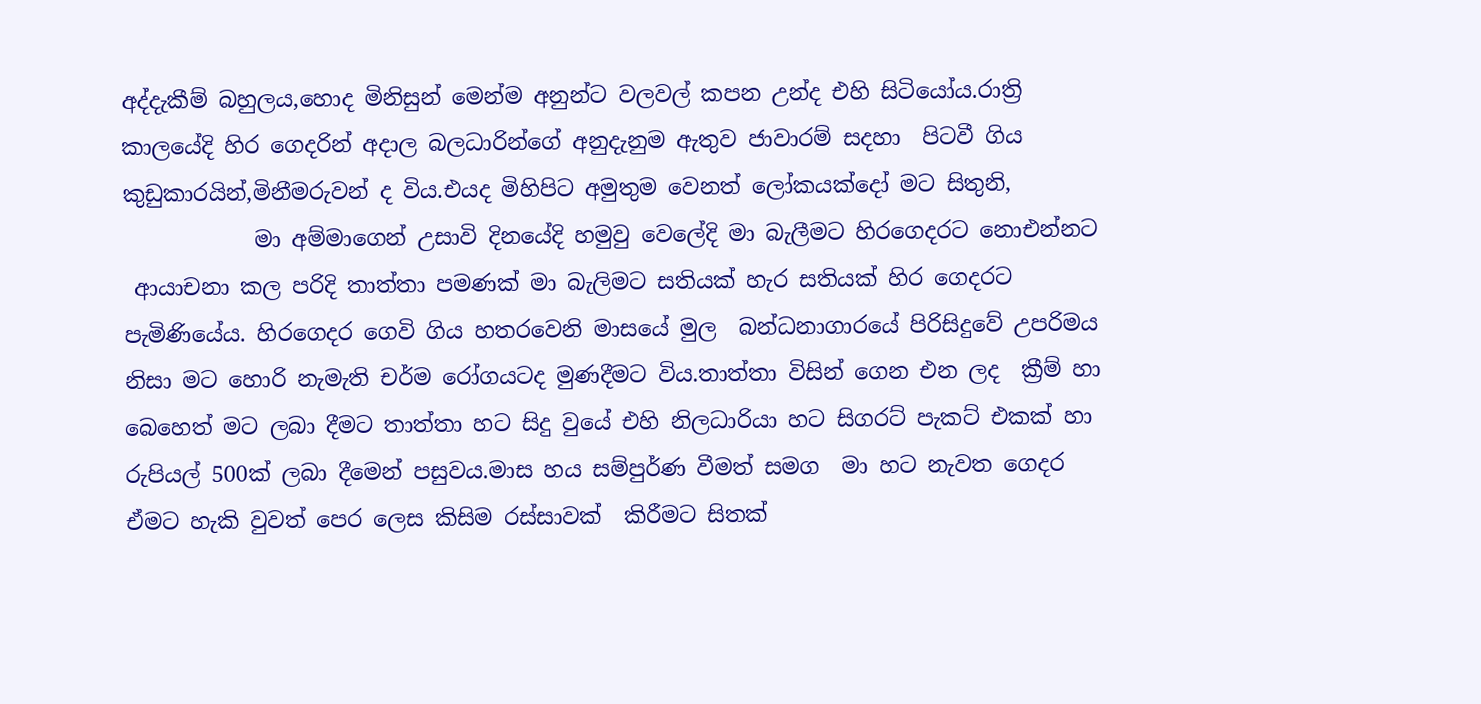අද්දැකීම් බහුලය,හොද මිනිසුන් මෙන්ම අනුන්ට වලවල් කපන උන්ද එහි සිටියෝය.රාත්‍රි කාලයේදි හිර ගෙදරින් අදාල බලධාරින්ගේ අනුදැනුම ඇතුව ජාවාරම් සදහා  පිටවී ගිය කුඩුකාරයින්,මිනීමරුවන් ද විය.එයද මිහිපිට අමුතුම වෙනත් ලෝකයක්දෝ මට සිතුනි,
            මා අම්මාගෙන් උසාවි දිනයේදි හමුවු වෙලේදි මා බැලීමට හිරගෙදරට නොඑන්නට
 ආයාචනා කල පරිදි තාත්තා පමණක් මා බැලිමට සතියක් හැර සතියක් හිර ගෙදරට පැමිණියේය. හිරගෙදර ගෙවි ගිය හතරවෙනි මාසයේ මුල  බන්ධනාගාරයේ පිරිසිදුවේ උපරිමය නිසා මට හොරි නැමැති චර්ම රෝගයටද මුණදීමට විය.තාත්තා විසින් ගෙන එන ලද  ක්‍රීම් හා බෙහෙත් මට ලබා දීමට තාත්තා හට සිදු වුයේ එහි නිලධාරියා හට සිගරට් පැකට් එකක් හා රුපියල් 500ක් ලබා දීමෙන් පසුවය.මාස හය සම්පුර්ණ වීමත් සමග  මා හට නැවත ගෙදර ඒමට හැකි වුවත් පෙර ලෙස කිසිම රස්සාවක්  කිරීමට සිතක්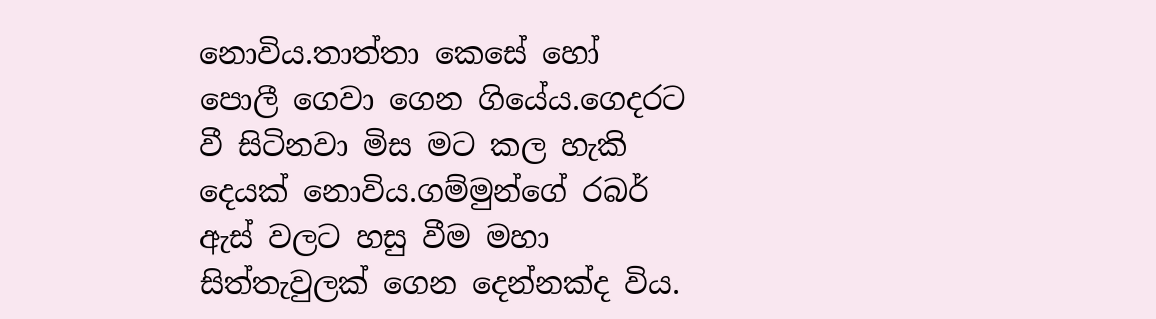නොවිය.තාත්තා කෙසේ හෝ පොලී ගෙවා ගෙන ගියේය.ගෙදරට වී සිටිනවා මිස මට කල හැකි දෙයක් නොවිය.ගම්මුන්ගේ රබර් ඇස් වලට හසු වීම මහා සිත්තැවුලක් ගෙන දෙන්නක්ද විය.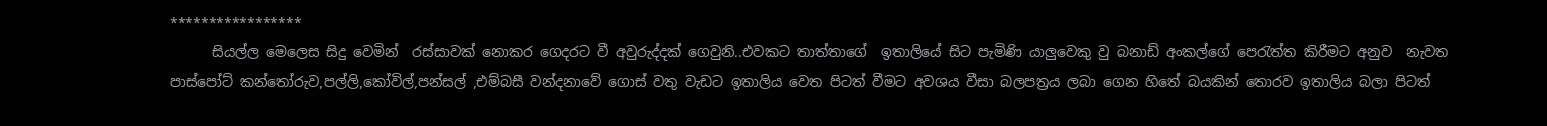*****************
      සියල්ල මෙලෙස සිදු වෙමින්  රස්සාවක් නොකර ගෙදරට වී අවුරුද්දක් ගෙවුනි..එවකට තාත්තාගේ  ඉතාලියේ සිට පැමිණි යාලුවෙකු වු බනාඩ් අංකල්ගේ පෙරැත්ත කිරීමට අනුව  නැවත පාස්පෝට් කන්තෝරුව,පල්ලි,කෝවිල්,පන්සල් ,එම්බසී වන්දනාවේ ගොස් වතු වැඩට ඉතාලිය වෙත පිටත් වීමට අවශය වීසා බලපත්‍රය ලබා ගෙන හිතේ බයකින් තොරව ඉතාලිය බලා පිටත්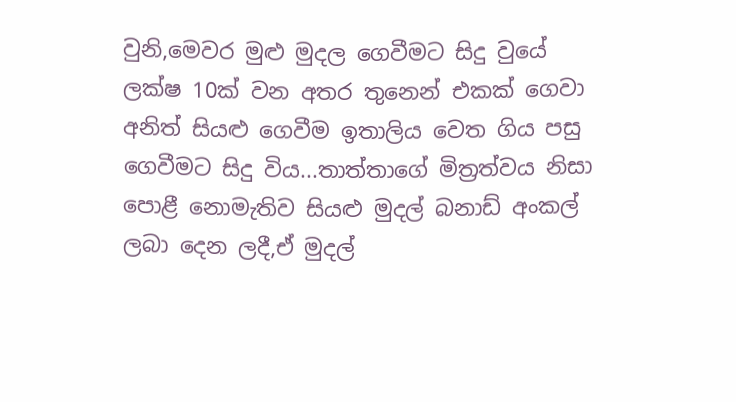වුනි,මෙවර මුළු මුදල ගෙවීමට සිදු වුයේ ලක්ෂ 10ක් වන අතර තුනෙන් එකක් ගෙවා අනිත් සියළු ගෙවීම ඉතාලිය වෙත ගිය පසු ගෙවීමට සිදු විය...තාත්තාගේ මිත්‍රත්වය නිසා පොළී නොමැතිව සියළු මුදල් බනාඩ් අංකල් ලබා දෙන ලදී,ඒ මුදල්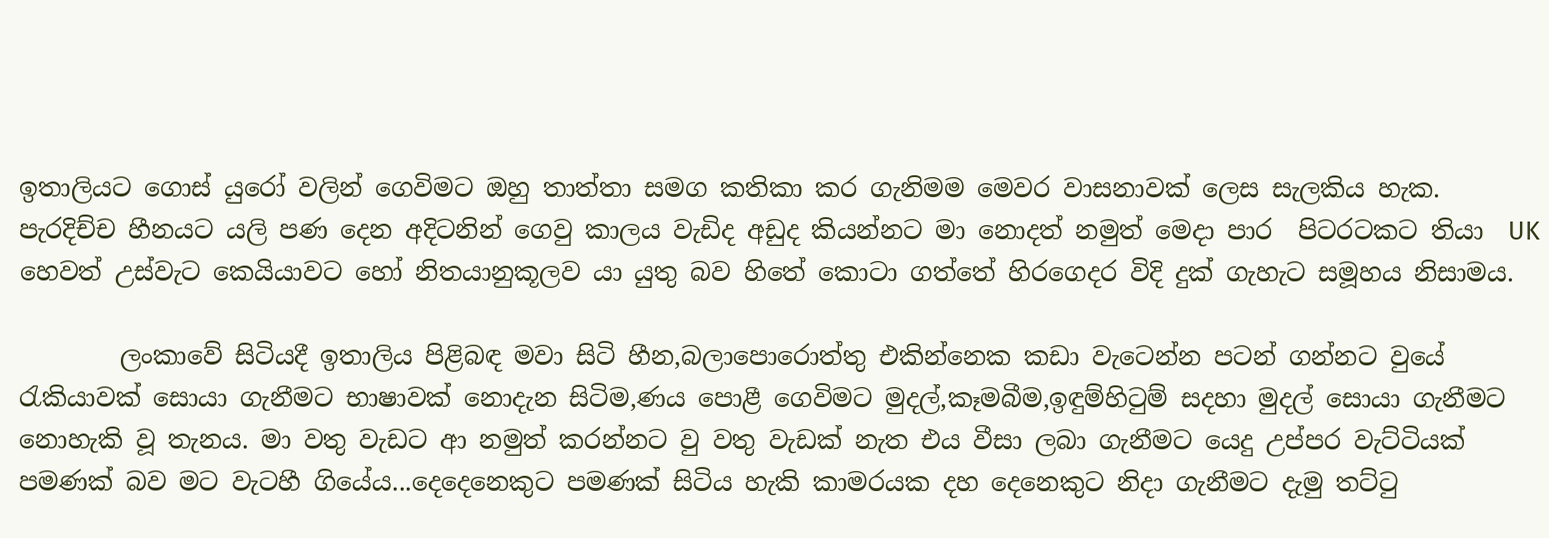ඉතාලියට ගොස් යුරෝ වලින් ගෙවිමට ඔහු තාත්තා සමග කතිකා කර ගැනිමම මෙවර වාසනාවක් ලෙස සැලකිය හැක.
පැරදිච්ච හීනයට යලි පණ දෙන අදිටනින් ගෙවු කාලය වැඩිද අඩුද කියන්නට මා නොදත් නමුත් මෙදා පාර  පිටරටකට තියා  UK හෙවත් උස්වැට කෙයියාවට හෝ නිතයානුකූලව යා යුතු බව හිතේ කොටා ගත්තේ හිරගෙදර විදි දුක් ගැහැට සමූහය නිසාමය.

        ලංකාවේ සිටියදී ඉතාලිය පිළිබඳ මවා සිටි හීන,බලාපොරොත්තු එකින්නෙක කඩා වැටෙන්න පටන් ගන්නට වුයේ රැකියාවක් සොයා ගැනීමට භාෂාවක් නොදැන සිටිම,ණය පොළී ගෙවිමට මුදල්,කෑමබීම,ඉඳුම්හිටුම් සදහා මුදල් සොයා ගැනීමට නොහැකි වූ තැනය. මා වතු වැඩට ආ නමුත් කරන්නට වු වතු වැඩක් නැත එය වීසා ලබා ගැනීමට යෙදු උප්පර වැට්ටියක් පමණක් බව මට වැටහී ගියේය...දෙදෙනෙකුට පමණක් සිටිය හැකි කාමරයක දහ දෙනෙකුට නිදා ගැනීමට දැමු තට්ටු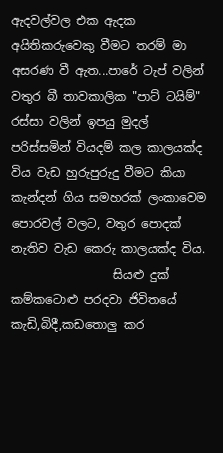ඇදවල්වල එක ඇදක අයිතිකරුවෙකු වීමට තරම් මා අසරණ වී ඇත...පාරේ ටැප් වලින් වතුර බී තාවකාලික "පාට් ටයිම්" රස්සා වලින් ඉපයු මුදල් පරිස්සමින් වියදම් කල කාලයක්ද විය වැඩ හුරුපුරුදු වීමට කියා කැන්දන් ගිය සමහරක් ලංකාවෙම පොරවල් වලට, වතුර පොදක් නැතිව වැඩ කෙරු කාලයක්ද විය.
                 සියළු දුක් කම්කටොළු පරදවා ජිවිතයේ කැඩි,බිදී,කඩතොලු කර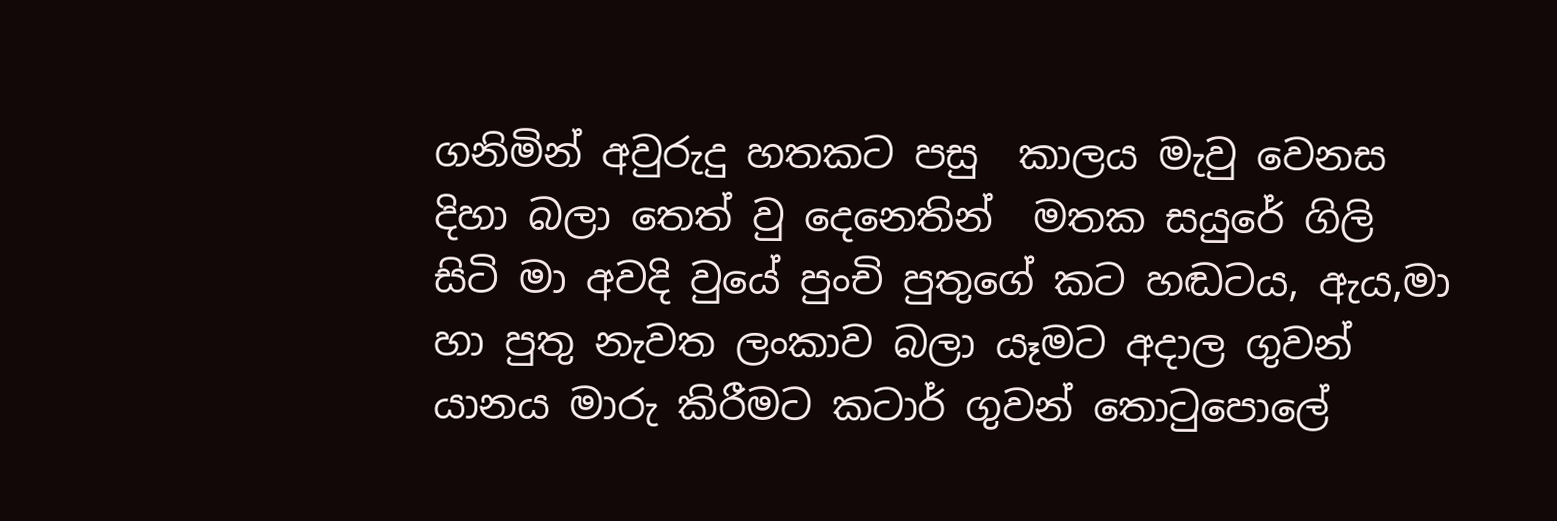ගනිමින් අවුරුදු හතකට පසු  කාලය මැවු වෙනස දිහා බලා තෙත් වු දෙනෙතින්  මතක සයුරේ ගිලි සිටි මා අවදි වුයේ පුංචි පුතුගේ කට හඬටය, ඇය,මා හා පුතු නැවත ලංකාව බලා යෑමට අදාල ගුවන් යානය මාරු කිරීමට කටාර් ගුවන් තොටුපොලේ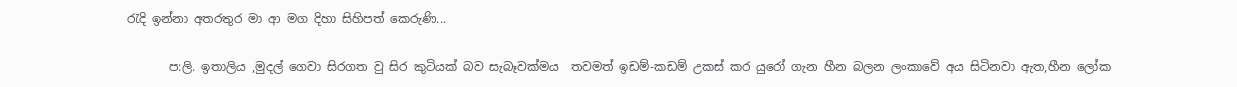රැදි ඉන්නා අතරතුර මා ආ මග දිහා සිහිපත් කෙරුණි...

       ප:ලි. ඉතාලිය ,මුදල් ගෙවා සිරගත වු සිර කුටියක් බව සැබෑවක්මය  තවමත් ඉඩම්-කඩම් උකස් කර යුරෝ ගැන හීන බලන ලංකාවේ අය සිටිනවා ඇත,හීන ලෝක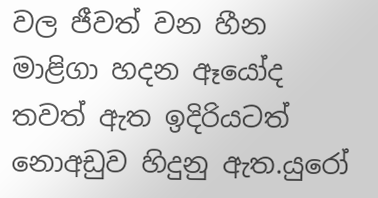වල ජීවත් වන හීන මාළිගා හදන ඈයෝද තවත් ඇත ඉදිරියටත් නොඅඩුව හිදුනු ඇත.යුරෝ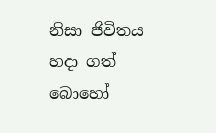නිසා ජිවිතය හදා ගත් බොහෝ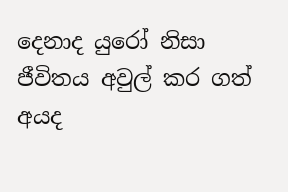දෙනාද යුරෝ නිසා ජීවිතය අවුල් කර ගත් අයද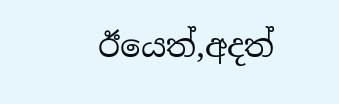ඊයෙත්,අදත්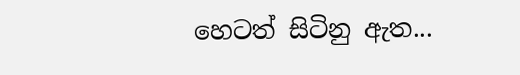හෙටත් සිටිනු ඇත...